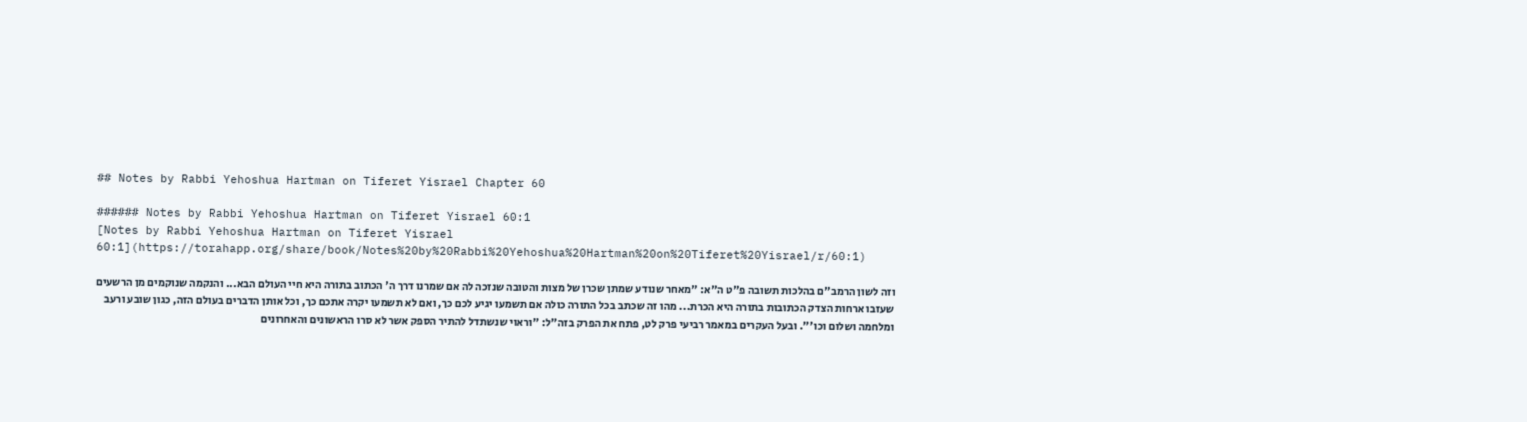## Notes by Rabbi Yehoshua Hartman on Tiferet Yisrael Chapter 60

###### Notes by Rabbi Yehoshua Hartman on Tiferet Yisrael 60:1
[Notes by Rabbi Yehoshua Hartman on Tiferet Yisrael 60:1](https://torahapp.org/share/book/Notes%20by%20Rabbi%20Yehoshua%20Hartman%20on%20Tiferet%20Yisrael/r/60:1)

וזה לשון הרמב"ם בהלכות תשובה פ"ט ה"א: "מאחר שנודע שמתן שכרן של מצות והטובה שנזכה לה אם שמרנו דרך ה' הכתוב בתורה היא חיי העולם הבא... והנקמה שנוקמים מן הרשעים שעזבו ארחות הצדק הכתובות בתורה היא הכרת... מהו זה שכתב בכל התורה כולה אם תשמעו יגיע לכם כך, ואם לא תשמעו יקרה אתכם כך, וכל אותן הדברים בעולם הזה, כגון שובע ורעב ומלחמה ושלום וכו'". ובעל העקרים במאמר רביעי פרק לט, פתח את הפרק בזה"ל: "וראוי שנשתדל להתיר הספק אשר לא סרו הראשונים והאחרונים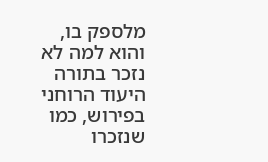מלספק בו, והוא למה לא נזכר בתורה היעוד הרוחני בפירוש, כמו שנזכרו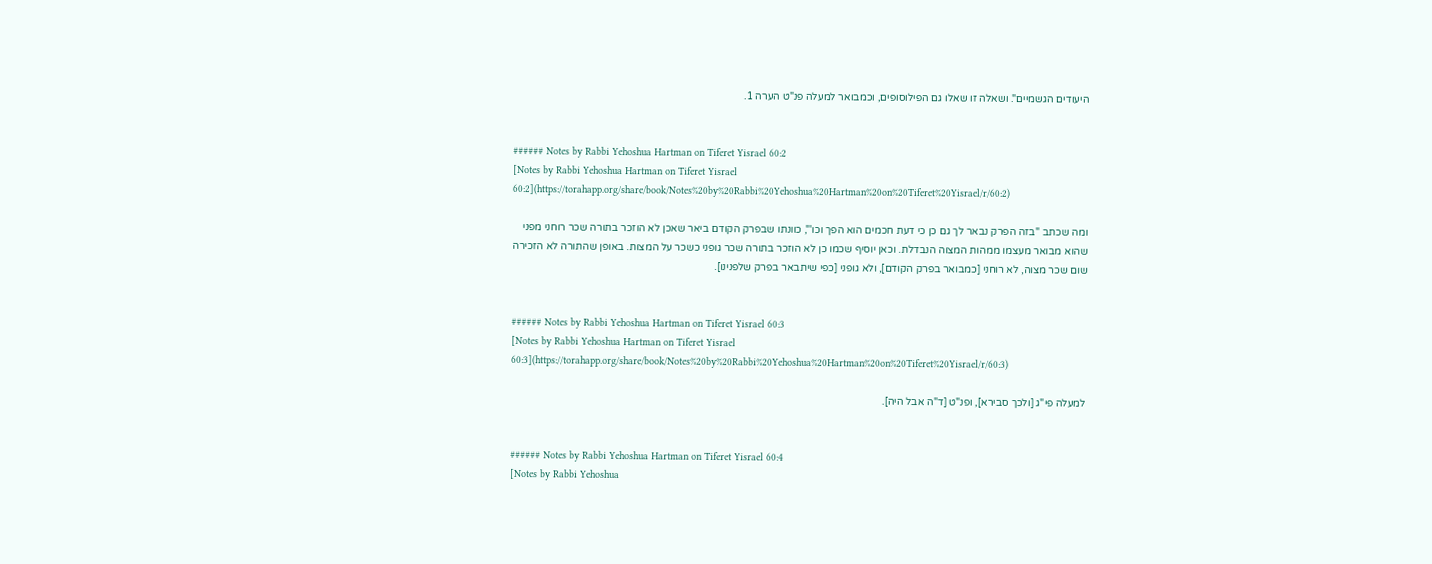היעודים הגשמיים". ושאלה זו שאלו גם הפילוסופים, וכמבואר למעלה פנ"ט הערה 1.


###### Notes by Rabbi Yehoshua Hartman on Tiferet Yisrael 60:2
[Notes by Rabbi Yehoshua Hartman on Tiferet Yisrael 60:2](https://torahapp.org/share/book/Notes%20by%20Rabbi%20Yehoshua%20Hartman%20on%20Tiferet%20Yisrael/r/60:2)

ומה שכתב "בזה הפרק נבאר לך גם כן כי דעת חכמים הוא הפך וכו'", כוונתו שבפרק הקודם ביאר שאכן לא הוזכר בתורה שכר רוחני מפני שהוא מבואר מעצמו ממהות המצוה הנבדלת. וכאן יוסיף שכמו כן לא הוזכר בתורה שכר גופני כשכר על המצות. באופן שהתורה לא הזכירה שום שכר מצוה, לא רוחני [כמבואר בפרק הקודם], ולא גופני [כפי שיתבאר בפרק שלפנינו].


###### Notes by Rabbi Yehoshua Hartman on Tiferet Yisrael 60:3
[Notes by Rabbi Yehoshua Hartman on Tiferet Yisrael 60:3](https://torahapp.org/share/book/Notes%20by%20Rabbi%20Yehoshua%20Hartman%20on%20Tiferet%20Yisrael/r/60:3)

למעלה פי"ג [ולכך סבירא], ופנ"ט [ד"ה אבל היה].


###### Notes by Rabbi Yehoshua Hartman on Tiferet Yisrael 60:4
[Notes by Rabbi Yehoshua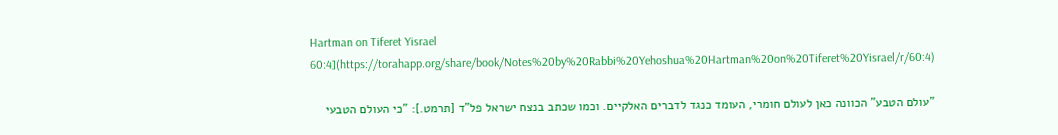Hartman on Tiferet Yisrael 60:4](https://torahapp.org/share/book/Notes%20by%20Rabbi%20Yehoshua%20Hartman%20on%20Tiferet%20Yisrael/r/60:4)

"עולם הטבע" הכוונה כאן לעולם חומרי, העומד כנגד לדברים האלקיים. וכמו שכתב בנצח ישראל פל"ד [תרמט.]: "כי העולם הטבעי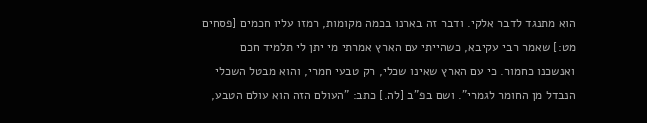הוא מתנגד לדבר אלקי. ודבר זה בארנו בכמה מקומות, רמזו עליו חכמים [פסחים מט:] שאמר רבי עקיבא, כשהייתי עם הארץ אמרתי מי יתן לי תלמיד חכם ואנשכנו כחמור. כי עם הארץ שאינו שכלי, רק טבעי חמרי, והוא מבטל השכלי הנבדל מן החומר לגמרי". ושם בפ"ב [לה.] כתב: "העולם הזה הוא עולם הטבע,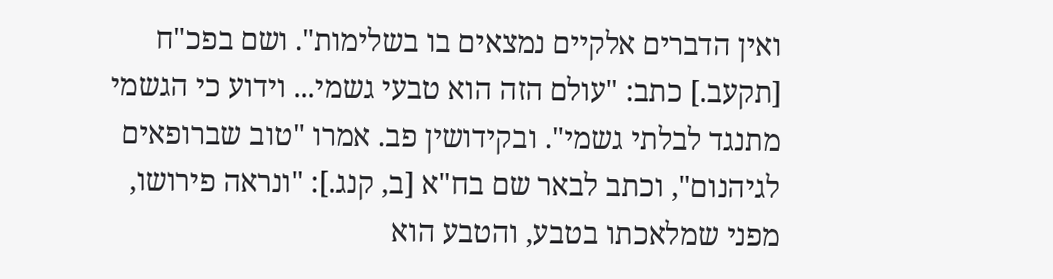ואין הדברים אלקיים נמצאים בו בשלימות". ושם בפכ"ח [תקעב.] כתב: "עולם הזה הוא טבעי גשמי... וידוע כי הגשמי מתנגד לבלתי גשמי". ובקידושין פב. אמרו "טוב שברופאים לגיהנום", וכתב לבאר שם בח"א [ב, קנג.]: "ונראה פירושו, מפני שמלאכתו בטבע, והטבע הוא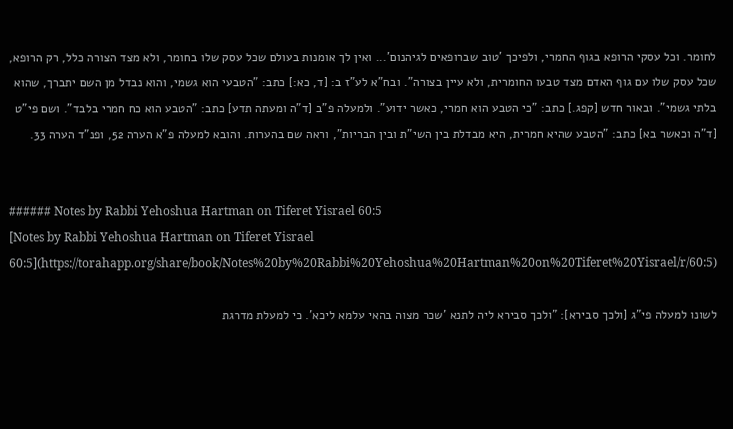לחומר. וכל עסקי הרופא בגוף החמרי, ולפיכך 'טוב שברופאים לגיהנום'... ואין לך אומנות בעולם שכל עסק שלו בחומר, ולא מצד הצורה כלל, רק הרופא, שכל עסק שלו עם גוף האדם מצד טבעו החומרית, ולא עיין בצורה". ובח"א לע"ז ב: [ד, כא:] כתב: "הטבעי הוא גשמי, והוא נבדל מן השם יתברך, שהוא בלתי גשמי". ובאור חדש [קפג.] כתב: "כי הטבע הוא חמרי, כאשר ידוע". ולמעלה פ"ב [ד"ה ומעתה תדע] כתב: "הטבע הוא כח חמרי בלבד". ושם פי"ט [ד"ה וכאשר בא] כתב: "הטבע שהיא חמרית, היא מבדלת בין השי"ת ובין הבריות", וראה שם בהערות. והובא למעלה פ"א הערה 52, ופנ"ד הערה 33.


###### Notes by Rabbi Yehoshua Hartman on Tiferet Yisrael 60:5
[Notes by Rabbi Yehoshua Hartman on Tiferet Yisrael 60:5](https://torahapp.org/share/book/Notes%20by%20Rabbi%20Yehoshua%20Hartman%20on%20Tiferet%20Yisrael/r/60:5)

לשונו למעלה פי"ג [ולכך סבירא]: "ולכך סבירא ליה לתנא 'שכר מצוה בהאי עלמא ליכא'. כי למעלת מדרגת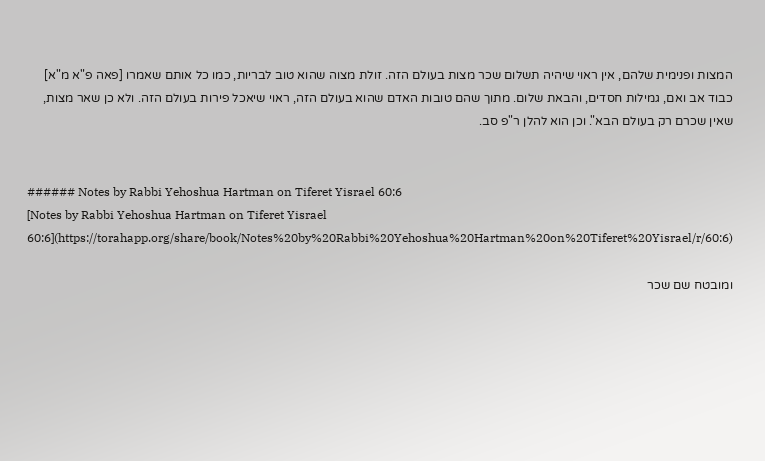המצות ופנימית שלהם, אין ראוי שיהיה תשלום שכר מצות בעולם הזה. זולת מצוה שהוא טוב לבריות, כמו כל אותם שאמרו [פאה פ"א מ"א] כבוד אב ואם, גמילות חסדים, והבאת שלום. מתוך שהם טובות האדם שהוא בעולם הזה, ראוי שיאכל פירות בעולם הזה. ולא כן שאר מצות, שאין שכרם רק בעולם הבא". וכן הוא להלן ר"פ סב.


###### Notes by Rabbi Yehoshua Hartman on Tiferet Yisrael 60:6
[Notes by Rabbi Yehoshua Hartman on Tiferet Yisrael 60:6](https://torahapp.org/share/book/Notes%20by%20Rabbi%20Yehoshua%20Hartman%20on%20Tiferet%20Yisrael/r/60:6)

ומובטח שם שכר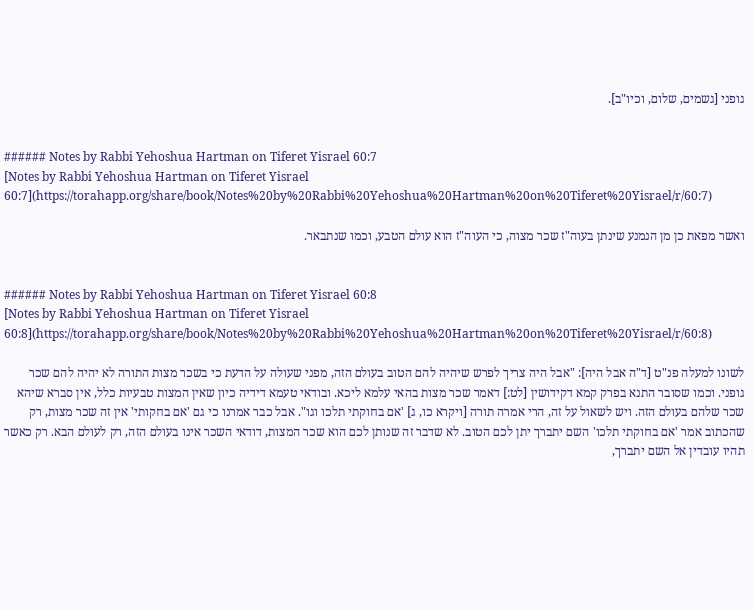גופני [גשמים, שלום, וכיו"ב].


###### Notes by Rabbi Yehoshua Hartman on Tiferet Yisrael 60:7
[Notes by Rabbi Yehoshua Hartman on Tiferet Yisrael 60:7](https://torahapp.org/share/book/Notes%20by%20Rabbi%20Yehoshua%20Hartman%20on%20Tiferet%20Yisrael/r/60:7)

ואשר מפאת כן מן הנמנע שינתן בעוה"ז שכר מצוה, כי העוה"ז הוא עולם הטבע, וכמו שנתבאר.


###### Notes by Rabbi Yehoshua Hartman on Tiferet Yisrael 60:8
[Notes by Rabbi Yehoshua Hartman on Tiferet Yisrael 60:8](https://torahapp.org/share/book/Notes%20by%20Rabbi%20Yehoshua%20Hartman%20on%20Tiferet%20Yisrael/r/60:8)

לשונו למעלה פנ"ט [ד"ה אבל היה]: "אבל היה צריך לפרש שיהיה להם הטוב בעולם הזה, מפני שעולה על הדעת כי בשכר מצות התורה לא יהיה להם שכר גופני. וכמו שסובר התנא בפרק קמא דקידושין [לט:] דאמר שכר מצות בהאי עלמא ליכא. ובודאי טעמא דידיה כיון שאין המצות טבעיות כלל, אין סברא שיהא שכר שלהם בעולם הזה. ויש לשאול על זה, הרי אמרה תורה [ויקרא כו, ג] 'אם בחוקתי תלכו וגו". אבל כבר אמרנו כי גם 'אם בחקותי' אין זה שכר מצות, רק שהכתוב אמר 'אם בחוקתי תלכו' השם יתברך יתן לכם הטוב. לא שדבר זה שנותן לכם הוא שכר המצות, דודאי השכר אינו בעולם הזה, רק לעולם הבא. רק כאשר תהיו עובדין אל השם יתברך,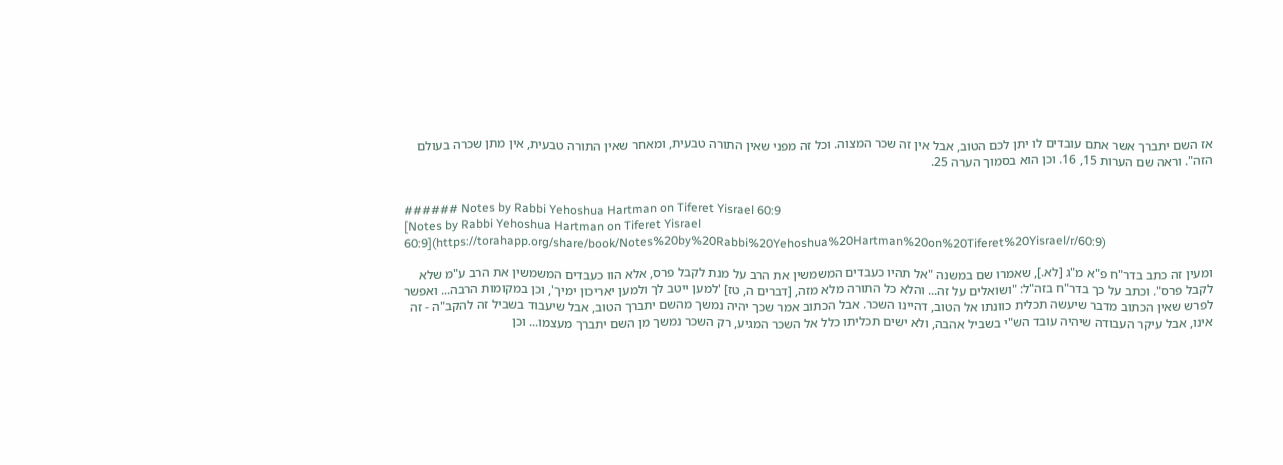אז השם יתברך אשר אתם עובדים לו יתן לכם הטוב, אבל אין זה שכר המצוה. וכל זה מפני שאין התורה טבעית, ומאחר שאין התורה טבעית, אין מתן שכרה בעולם הזה". וראה שם הערות 15, 16. וכן הוא בסמוך הערה 25.


###### Notes by Rabbi Yehoshua Hartman on Tiferet Yisrael 60:9
[Notes by Rabbi Yehoshua Hartman on Tiferet Yisrael 60:9](https://torahapp.org/share/book/Notes%20by%20Rabbi%20Yehoshua%20Hartman%20on%20Tiferet%20Yisrael/r/60:9)

ומעין זה כתב בדר"ח פ"א מ"ג [לא.], שאמרו שם במשנה "אל תהיו כעבדים המשמשין את הרב על מנת לקבל פרס, אלא הוו כעבדים המשמשין את הרב ע"מ שלא לקבל פרס". וכתב על כך בדר"ח בזה"ל: "ושואלים על זה... והלא כל התורה מלא מזה, [דברים ה, טז] 'למען ייטב לך ולמען יאריכון ימיך', וכן במקומות הרבה... ואפשר לפרש שאין הכתוב מדבר שיעשה תכלית כוונתו אל הטוב, דהיינו השכר. אבל הכתוב אמר שכך יהיה נמשך מהשם יתברך הטוב, אבל שיעבוד בשביל זה להקב"ה - זה אינו, אבל עיקר העבודה שיהיה עובד הש"י בשביל אהבה, ולא ישים תכליתו כלל אל השכר המגיע, רק השכר נמשך מן השם יתברך מעצמו... וכן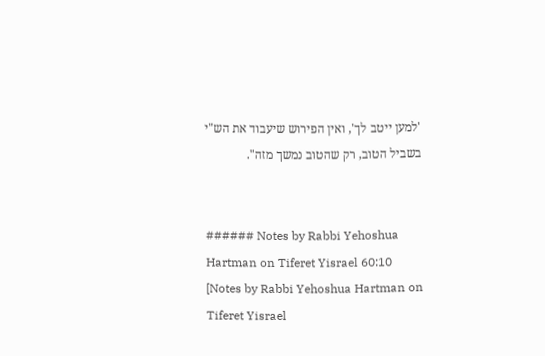'למען ייטב לך', ואין הפירוש שיעבוד את הש"י בשביל הטוב, רק שהטוב נמשך מזה".


###### Notes by Rabbi Yehoshua Hartman on Tiferet Yisrael 60:10
[Notes by Rabbi Yehoshua Hartman on Tiferet Yisrael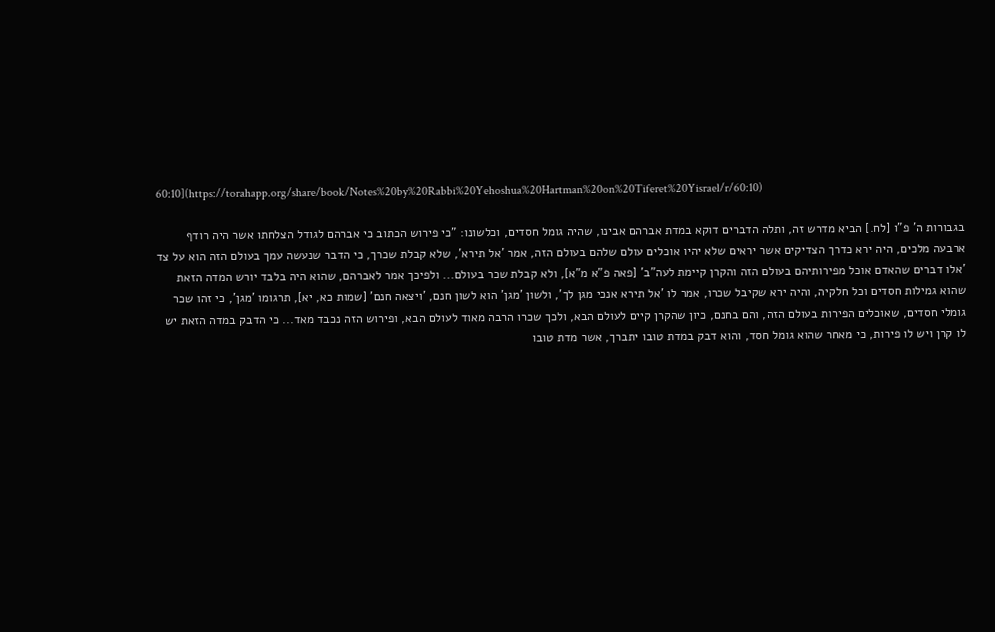60:10](https://torahapp.org/share/book/Notes%20by%20Rabbi%20Yehoshua%20Hartman%20on%20Tiferet%20Yisrael/r/60:10)

בגבורות ה' פ"ו [לח.] הביא מדרש זה, ותלה הדברים דוקא במדת אברהם אבינו, שהיה גומל חסדים, וכלשונו: "כי פירוש הכתוב כי אברהם לגודל הצלחתו אשר היה רודף ארבעה מלכים, היה ירא כדרך הצדיקים אשר יראים שלא יהיו אוכלים עולם שלהם בעולם הזה, אמר 'אל תירא', שלא קבלת שכרך, כי הדבר שנעשה עמך בעולם הזה הוא על צד 'אלו דברים שהאדם אוכל מפירותיהם בעולם הזה והקרן קיימת לעה"ב' [פאה פ"א מ"א], ולא קבלת שכר בעולם... ולפיכך אמר לאברהם, שהוא היה בלבד יורש המדה הזאת שהוא גמילות חסדים וכל חלקיה, והיה ירא שקיבל שכרו, אמר לו 'אל תירא אנכי מגן לך', ולשון 'מגן' הוא לשון חנם, 'ויצאה חנם' [שמות כא, יא], תרגומו 'מגן', כי זהו שכר גומלי חסדים, שאוכלים הפירות בעולם הזה, והם בחנם, כיון שהקרן קיים לעולם הבא, ולכך שכרו הרבה מאוד לעולם הבא, ופירוש הזה נכבד מאד... כי הדבק במדה הזאת יש לו קרן ויש לו פירות, כי מאחר שהוא גומל חסד, והוא דבק במדת טובו יתברך, אשר מדת טובו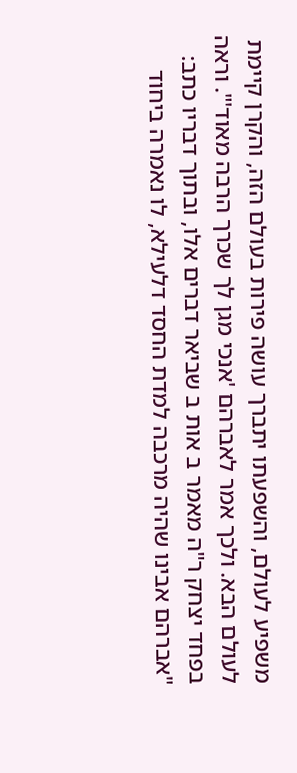משפיע לעולם, והשפעתו יתברך עושה פירות בעולם הזה, והקרן קיימת לעולם הבא. ולכך אמר לאברהם 'אנכי מגן לך שכרך הרבה מאוד'". וראה בפחד יצחק ר"ה מאמר ב אות ב שביאר דברים אלו, ובתוך דבריו כתב: "אברהם אבינו שהיה מרכבה למדת החסד דלעילא, לו נאמרה ביחוד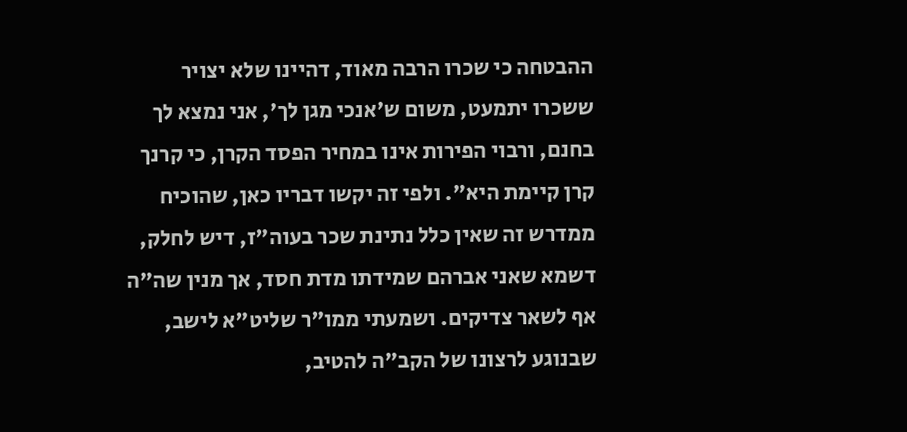ההבטחה כי שכרו הרבה מאוד, דהיינו שלא יצויר ששכרו יתמעט, משום ש'אנכי מגן לך', אני נמצא לך בחנם, ורבוי הפירות אינו במחיר הפסד הקרן, כי קרנך קרן קיימת היא". ולפי זה יקשו דבריו כאן, שהוכיח ממדרש זה שאין כלל נתינת שכר בעוה"ז, דיש לחלק, דשמא שאני אברהם שמידתו מדת חסד, אך מנין שה"ה אף לשאר צדיקים. ושמעתי ממו"ר שליט"א לישב, שבנוגע לרצונו של הקב"ה להטיב,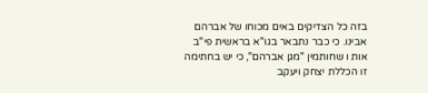בזה כל הצדיקים באים מכוחו של אברהם אבינו. כי כבר נתבאר בגו"א בראשית פי"ב אות ו שחותמין "מגן אברהם", כי יש בחתימה זו הכללת יצחק ויעקב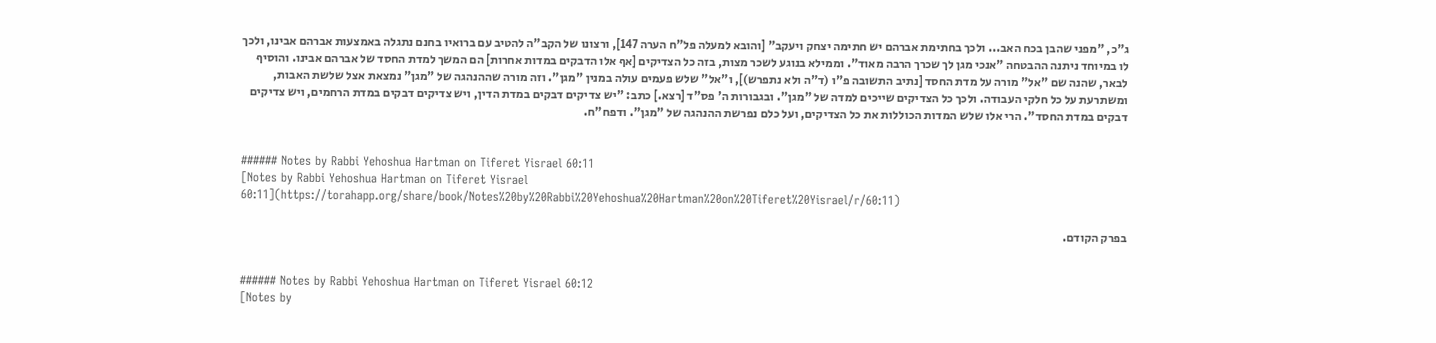ג"כ, "מפני שהבן בכח האב... ולכך בחתימת אברהם יש חתימה יצחק ויעקב" [והובא למעלה פל"ח הערה 147], ורצונו של הקב"ה להטיב עם ברואיו בחנם נתגלה באמצעות אברהם אבינו, ולכך לו במיוחד ניתנה ההבטחה "אנכי מגן לך שכרך הרבה מאוד". וממילא בנוגע לשכר מצות, בזה כל הצדיקים [אף אלו הדבקים במדות אחרות] הם המשך למדת החסד של אברהם אבינו. והוסיף לבאר, שהנה שם "אל" מורה על מדת החסד [נתיב התשובה פ"ו (ד"ה ולא נתפרש)], ו"אל" שלש פעמים עולה במנין "מגן". וזה מורה שההנהגה של "מגן" נמצאת אצל שלשת האבות, ומשתרעת על כל חלקי העבודה. ולכך כל הצדיקים שייכים למדה של "מגן". ובגבורות ה' פס"ד [רצא.] כתב: "יש צדיקים דבקים במדת הדין, ויש צדיקים דבקים במדת הרחמים, ויש צדיקים דבקים במדת החסד". הרי אלו שלש המדות הכוללות את כל הצדיקים, ועל כלם נפרשת ההנהגה של "מגן". ודפח"ח.


###### Notes by Rabbi Yehoshua Hartman on Tiferet Yisrael 60:11
[Notes by Rabbi Yehoshua Hartman on Tiferet Yisrael 60:11](https://torahapp.org/share/book/Notes%20by%20Rabbi%20Yehoshua%20Hartman%20on%20Tiferet%20Yisrael/r/60:11)

בפרק הקודם.


###### Notes by Rabbi Yehoshua Hartman on Tiferet Yisrael 60:12
[Notes by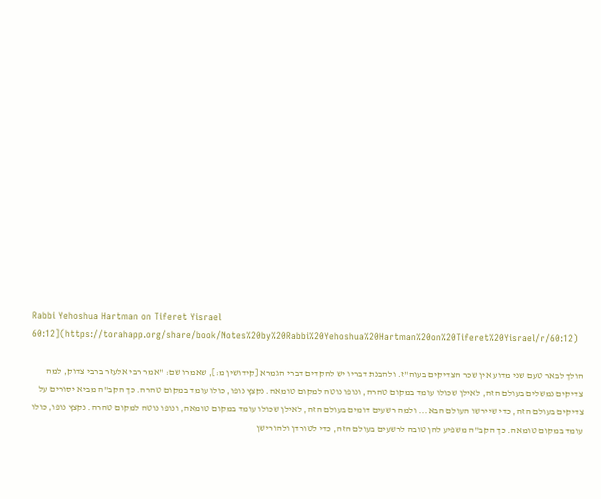Rabbi Yehoshua Hartman on Tiferet Yisrael 60:12](https://torahapp.org/share/book/Notes%20by%20Rabbi%20Yehoshua%20Hartman%20on%20Tiferet%20Yisrael/r/60:12)

הולך לבאר טעם שני מדוע אין שכר הצדיקים בעוה"ז. ולהבנת דבריו יש להקדים דברי הגמרא [קידושין מ:], שאמרו שם: "אמר רבי אלעזר ברבי צדוק, למה צדיקים נמשלים בעולם הזה, לאילן שכולו עומד במקום טהרה, ונופו נוטה למקום טומאה. נקצץ נופו, כולו עומד במקום טהרה. כך הקב"ה מביא יסורים על צדיקים בעולם הזה, כדי שיירשו העולם הבא... ולמה רשעים דומים בעולם הזה, לאילן שכולו עומד במקום טומאה, ונופו נוטה למקום טהרה. נקצץ נופו, כולו עומד במקום טומאה. כך הקב"ה משפיע להן טובה לרשעים בעולם הזה, כדי לטורדן ולהורישן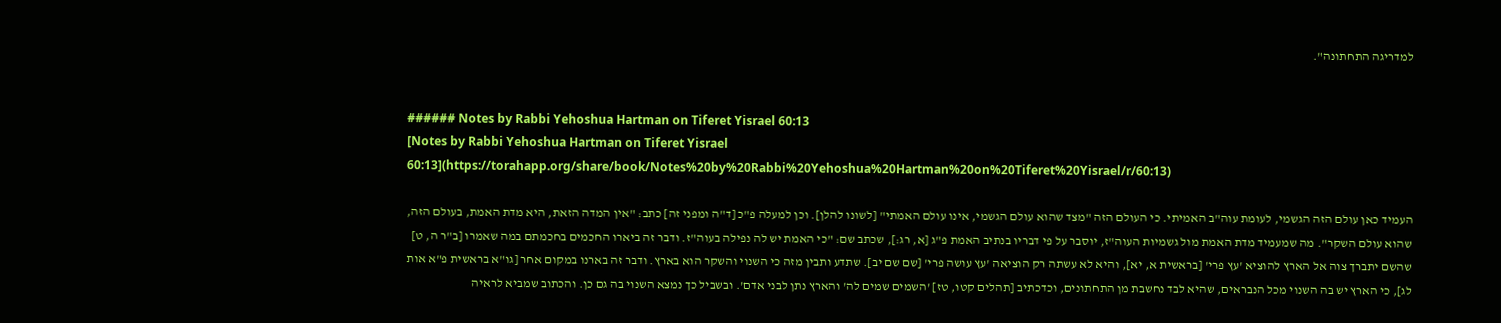למדריגה התחתונה".


###### Notes by Rabbi Yehoshua Hartman on Tiferet Yisrael 60:13
[Notes by Rabbi Yehoshua Hartman on Tiferet Yisrael 60:13](https://torahapp.org/share/book/Notes%20by%20Rabbi%20Yehoshua%20Hartman%20on%20Tiferet%20Yisrael/r/60:13)

העמיד כאן עולם הזה הגשמי, לעומת עוה"ב האמיתי. כי העולם הזה "מצד שהוא עולם הגשמי, אינו עולם האמתי" [לשונו להלן]. וכן למעלה פ"כ [ד"ה ומפני זה] כתב: "אין המדה הזאת, היא מדת האמת, בעולם הזה, שהוא עולם השקר". מה שמעמיד מדת האמת מול גשמיות העוה"ז, יוסבר על פי דבריו בנתיב האמת פ"ג [א, רג:], שכתב שם: "כי האמת יש לה נפילה בעוה"ז. ודבר זה ביארו החכמים בחכמתם במה שאמרו [ב"ר ה, ט] שהשם יתברך צוה אל הארץ להוציא 'עץ פרי' [בראשית א, יא], והיא לא עשתה רק הוציאה 'עץ עושה פרי' [שם שם יב]. שתדע ותבין מזה כי השנוי והשקר הוא בארץ. ודבר זה בארנו במקום אחר [גו"א בראשית פ"א אות לג], כי הארץ יש בה השנוי מכל הנבראים, שהיא לבד נחשבת מן התחתונים, וכדכתיב [תהלים קטו, טז] 'השמים שמים לה' והארץ נתן לבני אדם'. ובשביל כך נמצא השנוי בה גם כן. והכתוב שמביא לראיה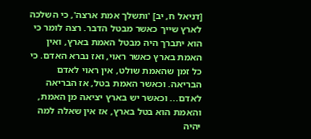[דניאל ח, יב] 'ותשלך אמת ארצה', כי השלכה לארץ שייך כאשר מבטל הדבר. רצה לומר כי הוא יתברך היה מבטל האמת בארץ, ואין האמת בארץ כאשר ראוי, ואז נברא האדם. כי כל זמן שהאמת שולט, אין ראוי לאדם הבריאה. וכאשר האמת בטל, אז הבריאה לאדם... וכאשר יש בארץ יציאה מן האמת, והאמת הוא בטל בארץ, אז אין שאלה למה יהיה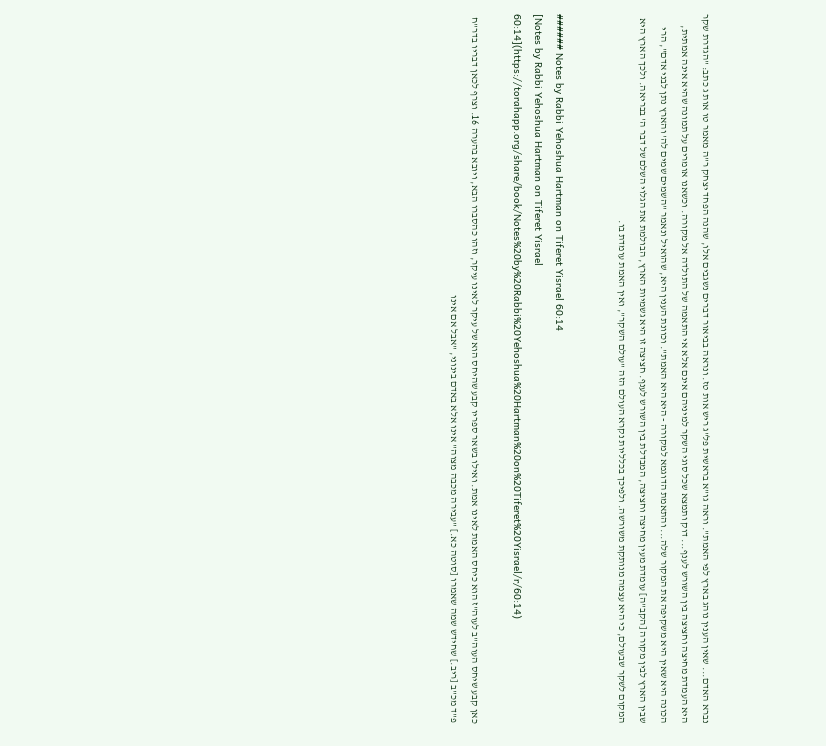נברא האדם... שאין הענין נוהג בארץ לפי האמת". וראה גו"א בראשית פל"ג ריש אות טז. ונראה בביאור דברים נשגבים אלו, שהנה הפחד יצחק ר"ה מאמר טו אות ג כתב: "הגדרת שקר היא העמדת מחיצה וחציצה בין השורש לענף... דוק ותמצא שכל סוגי השקר למיניהם אינם אלא אי התאמה של התולדה אל מקורה. וכשאנו אומרים על תמונה שהיא אינה אמתית, הכונה היא שאין היא משקיפה את המקור שלה... והתאמת הדוגמא למקורה - היא היא האמת". וכוונת הענין היא, שהואיל ונאמר "השמים שמים לה' והארץ נתן לבני אדם", הרי שבין הארץ לבין מקורה [הקב"ה] עומדת מעין מחיצה וחציצה, המבדלת בין השורש לענף. חציצה זו היא גשמיות הארץ, הבולמת את הגלוי השלם של דבר ה' בבריאה. ולכך הארץ היא המקום לשקר שבעולם, כי היא עצמה מנותקת משורשה. ולפיכך בכלליות נקרא העולם הזה "עולם השקר", ואין האמת עומדת בו.


###### Notes by Rabbi Yehoshua Hartman on Tiferet Yisrael 60:14
[Notes by Rabbi Yehoshua Hartman on Tiferet Yisrael 60:14](https://torahapp.org/share/book/Notes%20by%20Rabbi%20Yehoshua%20Hartman%20on%20Tiferet%20Yisrael/r/60:14)

כאן קבע שיחס העוה"ב לעוה"ז הוא כיחס האמת לאינו אמת. ואילו בשאר ספריו קבע שהיחס הוא של עיקר לאינו עיקר, וזהו כהסברו הבא, ויובא בהערה 16. וצרף לכאן דבריו בדר"ח פ"ד מכ"ב [ריב.] שחידש שמה שאמרו [סוטה כא.] "עבירה מכבה מצוה" אינו אלא באדם בינוני, "אבל אם אינו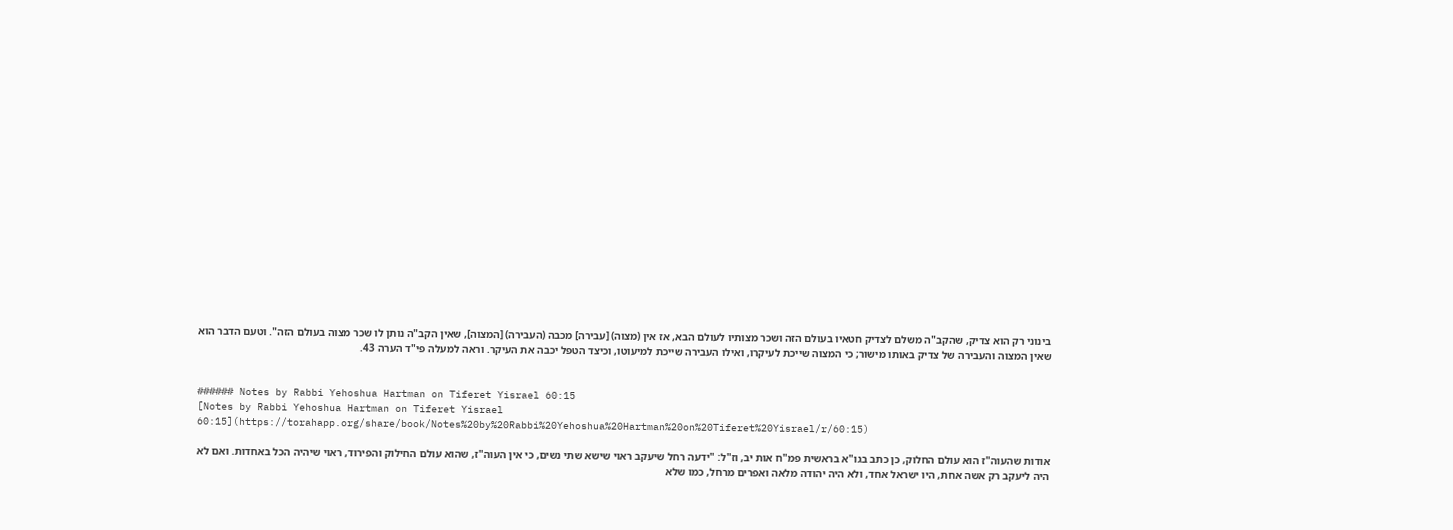בינוני רק הוא צדיק, שהקב"ה משלם לצדיק חטאיו בעולם הזה ושכר מצותיו לעולם הבא, אז אין (מצוה) [עבירה] מכבה (העבירה) [המצוה], שאין הקב"ה נותן לו שכר מצוה בעולם הזה". וטעם הדבר הוא שאין המצוה והעבירה של צדיק באותו מישור; כי המצוה שייכת לעיקרו, ואילו העבירה שייכת למיעוטו, וכיצד הטפל יכבה את העיקר. וראה למעלה פי"ד הערה 43.


###### Notes by Rabbi Yehoshua Hartman on Tiferet Yisrael 60:15
[Notes by Rabbi Yehoshua Hartman on Tiferet Yisrael 60:15](https://torahapp.org/share/book/Notes%20by%20Rabbi%20Yehoshua%20Hartman%20on%20Tiferet%20Yisrael/r/60:15)

אודות שהעוה"ז הוא עולם החלוק, כן כתב בגו"א בראשית פמ"ח אות יב, וז"ל: "ידעה רחל שיעקב ראוי שישא שתי נשים, כי אין העוה"ז, שהוא עולם החילוק והפירוד, ראוי שיהיה הכל באחדות. ואם לא היה ליעקב רק אשה אחת, היו ישראל אחד, ולא היה יהודה מלאה ואפרים מרחל, כמו שלא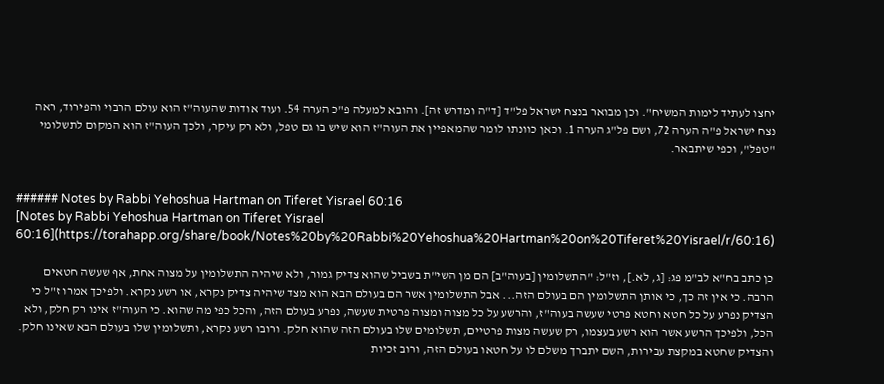יחצו לעתיד לימות המשיח". וכן מבואר בנצח ישראל פל"ד [ד"ה ומדרש זה]. והובא למעלה פ"כ הערה 54. ועוד אודות שהעוה"ז הוא עולם הרבוי והפירוד, ראה נצח ישראל פ"ה הערה 72, ושם פל"ג הערה 1. וכאן כוונתו לומר שהמאפיין את העוה"ז הוא שיש בו גם טפל, ולא רק עיקר, ולכך העוה"ז הוא המקום לתשלומי "טפל", וכפי שיתבאר.


###### Notes by Rabbi Yehoshua Hartman on Tiferet Yisrael 60:16
[Notes by Rabbi Yehoshua Hartman on Tiferet Yisrael 60:16](https://torahapp.org/share/book/Notes%20by%20Rabbi%20Yehoshua%20Hartman%20on%20Tiferet%20Yisrael/r/60:16)

כן כתב בח"א לב"מ פג: [ג, לא.], וז"ל: "התשלומין [בעוה"ב] הם מן השי"ת בשביל שהוא צדיק גמור, ולא שיהיה התשלומין על מצוה אחת, אף שעשה חטאים הרבה. כי אין זה כך, כי אותן התשלומין הם בעולם הזה... אבל התשלומין אשר הם בעולם הבא הוא מצד שיהיה צדיק נקרא, או רשע נקרא. ולפיכך אמרו ז"ל כי הצדיק נפרע על כל חטא וחטא פרטי שעשה בעוה"ז, והרשע על כל מצוה ומצוה פרטית שעשה, נפרע בעולם הזה, והכל כפי מה שהוא. כי העוה"ז אינו רק חלק, ולא הכל, ולפיכך הרשע אשר הוא רשע בעצמו, רק שעשה מצות פרטיים, תשלומים שלו בעולם הזה שהוא חלק. ורובו רשע נקרא, ותשלומין שלו בעולם הבא שאינו חלק. והצדיק שחטא במקצת עבירות, השם יתברך משלם לו על חטאו בעולם הזה, ורוב זכיות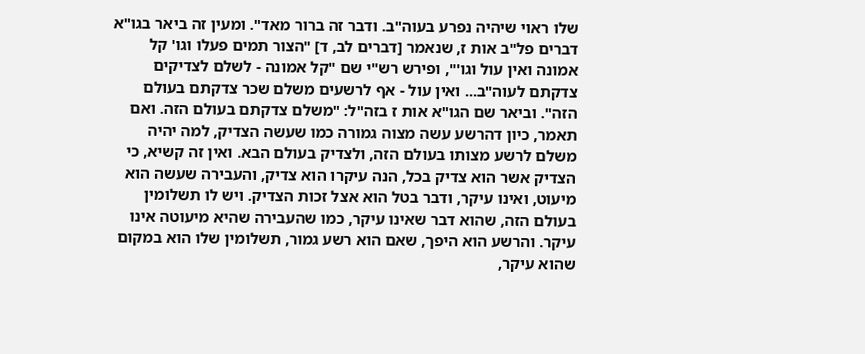שלו ראוי שיהיה נפרע בעוה"ב. ודבר זה ברור מאד". ומעין זה ביאר בגו"א דברים פל"ב אות ז, שנאמר [דברים לב, ד] "הצור תמים פעלו וגו' קל אמונה ואין עול וגו'", ופירש רש"י שם "קל אמונה - לשלם לצדיקים צדקתם לעוה"ב... ואין עול - אף לרשעים משלם שכר צדקתם בעולם הזה". וביאר שם הגו"א אות ז בזה"ל: "משלם צדקתם בעולם הזה. ואם תאמר, כיון דהרשע עשה מצוה גמורה כמו שעשה הצדיק, למה יהיה משלם לרשע מצותו בעולם הזה, ולצדיק בעולם הבא. ואין זה קשיא, כי הצדיק אשר הוא צדיק בכל, הנה עיקרו הוא צדיק, והעבירה שעשה הוא מיעוט, ואינו עיקר, ודבר בטל הוא אצל זכות הצדיק. ויש לו תשלומין בעולם הזה, שהוא דבר שאינו עיקר, כמו שהעבירה שהיא מיעוטה אינו עיקר. והרשע הוא היפך, שאם הוא רשע גמור, תשלומין שלו הוא במקום שהוא עיקר,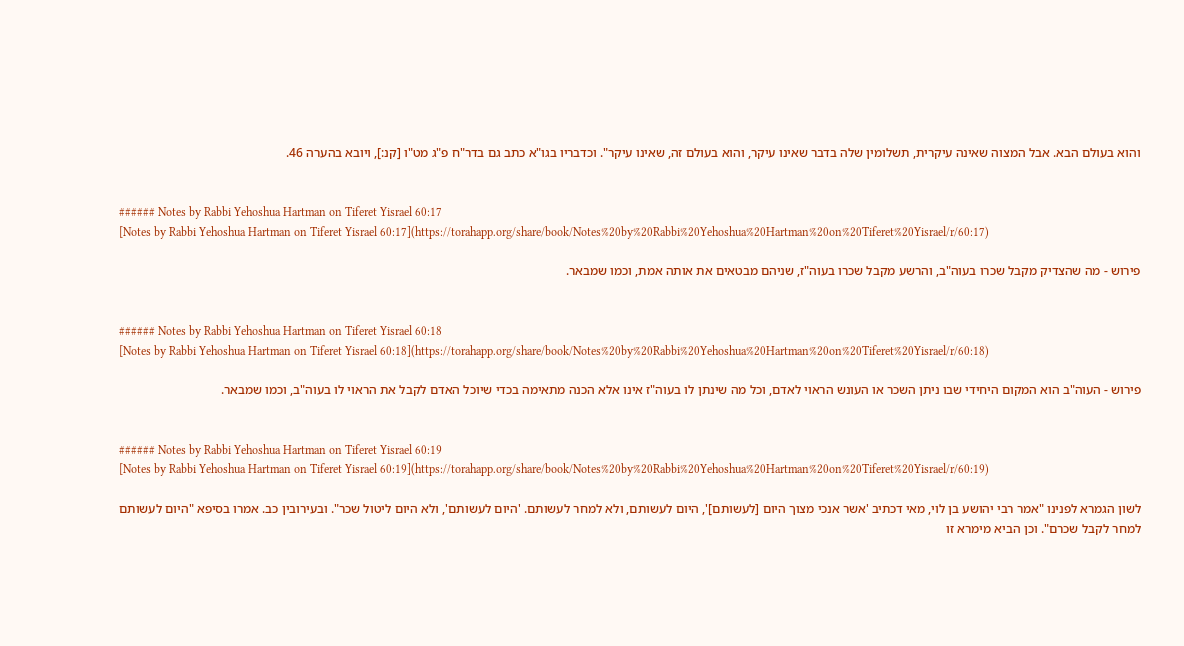והוא בעולם הבא. אבל המצוה שאינה עיקרית, תשלומין שלה בדבר שאינו עיקר, והוא בעולם זה, שאינו עיקר". וכדבריו בגו"א כתב גם בדר"ח פ"ג מט"ו [קנ:], ויובא בהערה 46.


###### Notes by Rabbi Yehoshua Hartman on Tiferet Yisrael 60:17
[Notes by Rabbi Yehoshua Hartman on Tiferet Yisrael 60:17](https://torahapp.org/share/book/Notes%20by%20Rabbi%20Yehoshua%20Hartman%20on%20Tiferet%20Yisrael/r/60:17)

פירוש - מה שהצדיק מקבל שכרו בעוה"ב, והרשע מקבל שכרו בעוה"ז, שניהם מבטאים את אותה אמת, וכמו שמבאר.


###### Notes by Rabbi Yehoshua Hartman on Tiferet Yisrael 60:18
[Notes by Rabbi Yehoshua Hartman on Tiferet Yisrael 60:18](https://torahapp.org/share/book/Notes%20by%20Rabbi%20Yehoshua%20Hartman%20on%20Tiferet%20Yisrael/r/60:18)

פירוש - העוה"ב הוא המקום היחידי שבו ניתן השכר או העונש הראוי לאדם, וכל מה שינתן לו בעוה"ז אינו אלא הכנה מתאימה בכדי שיוכל האדם לקבל את הראוי לו בעוה"ב, וכמו שמבאר.


###### Notes by Rabbi Yehoshua Hartman on Tiferet Yisrael 60:19
[Notes by Rabbi Yehoshua Hartman on Tiferet Yisrael 60:19](https://torahapp.org/share/book/Notes%20by%20Rabbi%20Yehoshua%20Hartman%20on%20Tiferet%20Yisrael/r/60:19)

לשון הגמרא לפנינו "אמר רבי יהושע בן לוי, מאי דכתיב 'אשר אנכי מצוך היום [לעשותם]', היום לעשותם, ולא למחר לעשותם. 'היום לעשותם', ולא היום ליטול שכר". ובעירובין כב. אמרו בסיפא "היום לעשותם למחר לקבל שכרם". וכן הביא מימרא זו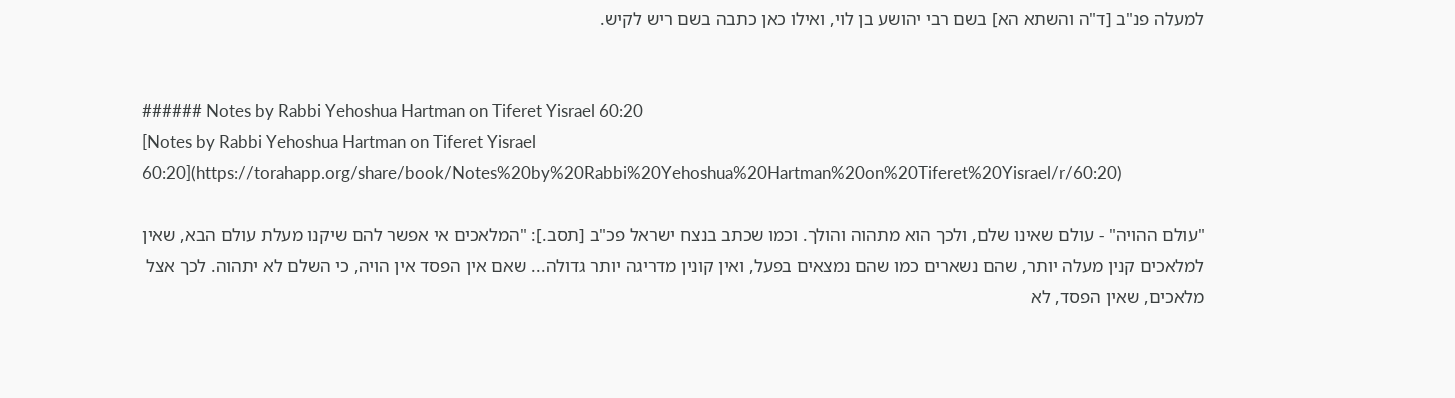למעלה פנ"ב [ד"ה והשתא הא] בשם רבי יהושע בן לוי, ואילו כאן כתבה בשם ריש לקיש.


###### Notes by Rabbi Yehoshua Hartman on Tiferet Yisrael 60:20
[Notes by Rabbi Yehoshua Hartman on Tiferet Yisrael 60:20](https://torahapp.org/share/book/Notes%20by%20Rabbi%20Yehoshua%20Hartman%20on%20Tiferet%20Yisrael/r/60:20)

"עולם ההויה" - עולם שאינו שלם, ולכך הוא מתהוה והולך. וכמו שכתב בנצח ישראל פכ"ב [תסב.]: "המלאכים אי אפשר להם שיקנו מעלת עולם הבא, שאין למלאכים קנין מעלה יותר, שהם נשארים כמו שהם נמצאים בפעל, ואין קונין מדריגה יותר גדולה... שאם אין הפסד אין הויה, כי השלם לא יתהוה. לכך אצל מלאכים, שאין הפסד, לא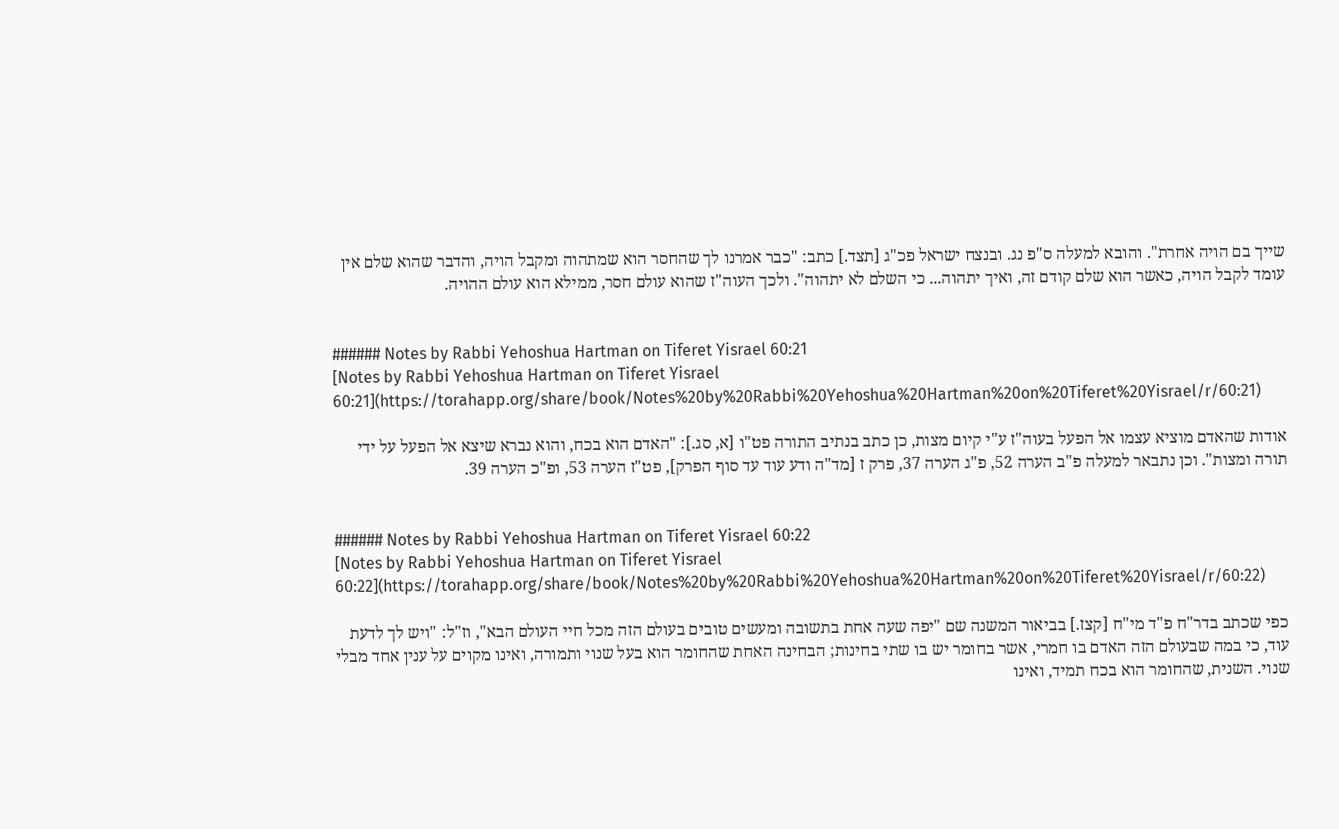שייך בם הויה אחרת". והובא למעלה ס"פ נג. ובנצח ישראל פכ"ג [תצד.] כתב: "כבר אמרנו לך שהחסר הוא שמתהוה ומקבל הויה, והדבר שהוא שלם אין עומד לקבל הויה, כאשר הוא שלם קודם זה, ואיך יתהוה... כי השלם לא יתהוה". ולכך העוה"ז שהוא עולם חסר, ממילא הוא עולם ההויה.


###### Notes by Rabbi Yehoshua Hartman on Tiferet Yisrael 60:21
[Notes by Rabbi Yehoshua Hartman on Tiferet Yisrael 60:21](https://torahapp.org/share/book/Notes%20by%20Rabbi%20Yehoshua%20Hartman%20on%20Tiferet%20Yisrael/r/60:21)

אודות שהאדם מוציא עצמו אל הפעל בעוה"ז ע"י קיום מצות, כן כתב בנתיב התורה פט"ו [א, סג.]: "האדם הוא בכח, והוא נברא שיצא אל הפעל על ידי תורה ומצות". וכן נתבאר למעלה פ"ב הערה 52, פ"ג הערה 37, פרק ז [מד"ה ודע עוד עד סוף הפרק], פט"ז הערה 53, ופ"כ הערה 39.


###### Notes by Rabbi Yehoshua Hartman on Tiferet Yisrael 60:22
[Notes by Rabbi Yehoshua Hartman on Tiferet Yisrael 60:22](https://torahapp.org/share/book/Notes%20by%20Rabbi%20Yehoshua%20Hartman%20on%20Tiferet%20Yisrael/r/60:22)

כפי שכתב בדר"ח פ"ד מי"ח [קצז.] בביאור המשנה שם "יפה שעה אחת בתשובה ומעשים טובים בעולם הזה מכל חיי העולם הבא", וז"ל: "ויש לך לדעת עוד, כי במה שבעולם הזה האדם בו חמרי, אשר בחומר יש בו שתי בחינות; הבחינה האחת שהחומר הוא בעל שנוי ותמורה, ואינו מקוים על ענין אחד מבלי שנוי. השנית, שהחומר הוא בכח תמיד, ואינו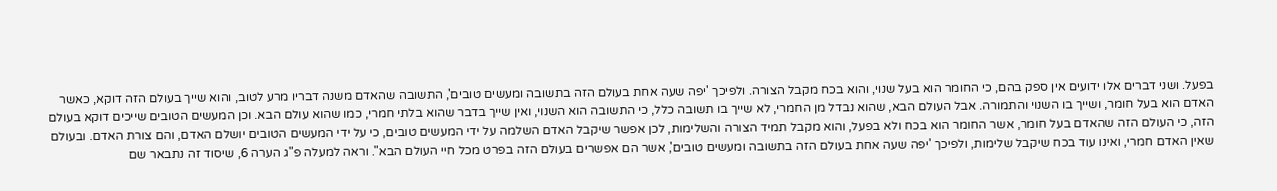בפעל. ושני דברים אלו ידועים אין ספק בהם, כי החומר הוא בעל שנוי, והוא בכח מקבל הצורה. ולפיכך 'יפה שעה אחת בעולם הזה בתשובה ומעשים טובים', התשובה שהאדם משנה דבריו מרע לטוב, והוא שייך בעולם הזה דוקא, כאשר האדם הוא בעל חומר, ושייך בו השנוי והתמורה. אבל העולם הבא, שהוא נבדל מן החמרי, לא שייך בו תשובה כלל, כי התשובה הוא השנוי, ואין שייך בדבר שהוא בלתי חמרי, כמו שהוא עולם הבא. וכן המעשים הטובים שייכים דוקא בעולם הזה, כי העולם הזה שהאדם בעל חומר, אשר החומר הוא בכח ולא בפעל, והוא מקבל תמיד הצורה והשלימות, לכן אפשר שיקבל האדם השלמה על ידי המעשים טובים, כי על ידי המעשים הטובים יושלם האדם, והם צורת האדם. ובעולם שאין האדם חמרי, ואינו עוד בכח שיקבל שלימות, ולפיכך 'יפה שעה אחת בעולם הזה בתשובה ומעשים טובים', אשר הם אפשרים בעולם הזה בפרט מכל חיי העולם הבא". וראה למעלה פ"ג הערה 6, שיסוד זה נתבאר שם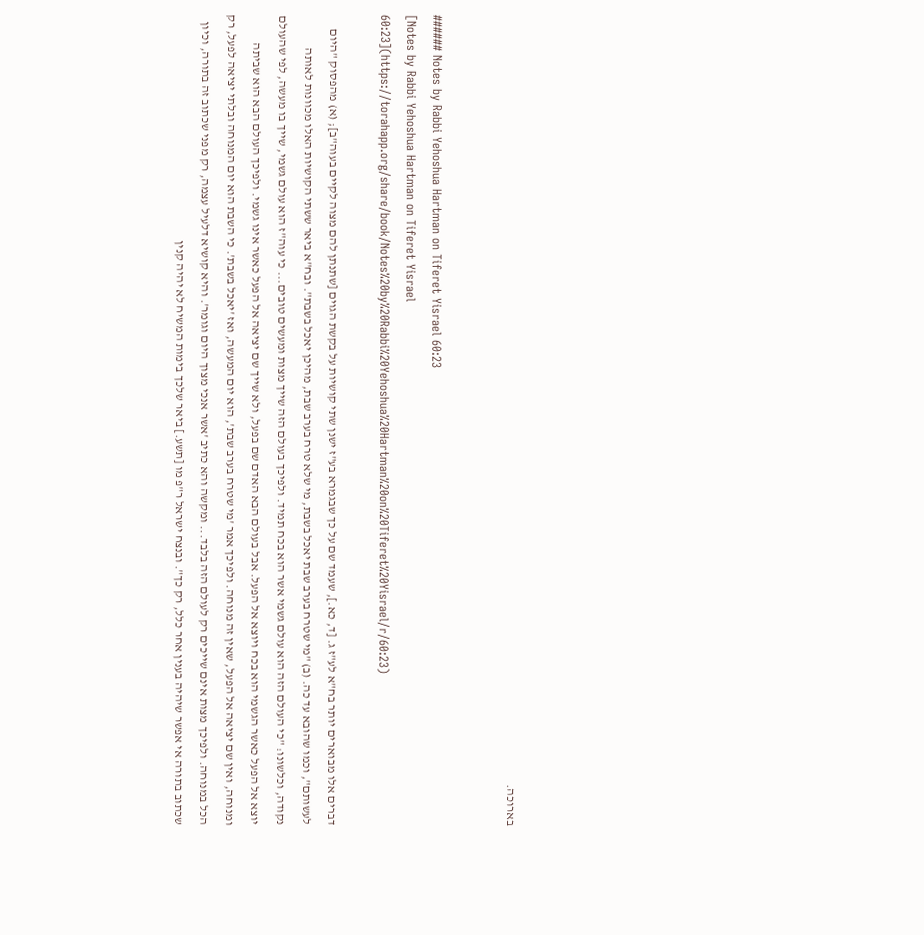בארוכה.


###### Notes by Rabbi Yehoshua Hartman on Tiferet Yisrael 60:23
[Notes by Rabbi Yehoshua Hartman on Tiferet Yisrael 60:23](https://torahapp.org/share/book/Notes%20by%20Rabbi%20Yehoshua%20Hartman%20on%20Tiferet%20Yisrael/r/60:23)

דברים אלו מבוארים יותר בח"א לע"ז ג. [ד, כא.], שעמד שם על כך שבגמרא בע"ז ישנן שתי קושיות על בקשת הגוים [שתנתן להם מצוה לקיים בעוה"ב]; (א) מהפסוק "היום לעשותם", וכמו שהובא עד כה. (ב) "מי שטרח בערב שבת יאכל בשבת, מי שלא טרח בערב שבת, מהיכן יאכל בשבת". ובח"א ביאר ששתי הקושיות האלו מכוונות לאותה נקודה, וכלשונו: "כי העולם הזה הוא עולם גשמי אשר הוא בכח תמיד. ולפיכך בעולם הזה שייך מצות ומעשים טובים... כי עוה"ז הוא עולם גשמי, שייך בו מעשה, לפי שהעולם יוצא אל הפעל כאשר הגשמי הוא בכח ויוצא אל הפעל. אבל בעולם הבא האדם שם בפעל, ולא שייך שם יציאה אל הפעל כאשר אינו גשמי. ולפיכך העולם הבא הוא שביתה ומנוחה, ואין שם יציאה אל הפעל, שאין זה מנוחה. ולפיכך אמר 'מי שטרח בערב שבת', הוא יום המעשה, ואז 'יאכל בשבת'. כי השבת הוא יום המנוחה ובלתי יציאה לפעל, רק הכל במנוחה. ולפיכך מצות אינם שייכים רק לעולם הזה בלבד... ומקשה והא כתיב 'אשר אנכי מצוך היום וגומר'. והיא קושיא דלעיל עצמה, רק מפני שכתוב זה בתורה, וכיון שכתוב בתורה אי אפשר שיהיה בענין אחר כלל, רק כך". ובנצח ישראל ר"פ מו [תשע.] ביאר שלכך בימות המשיח לא יהיה קנין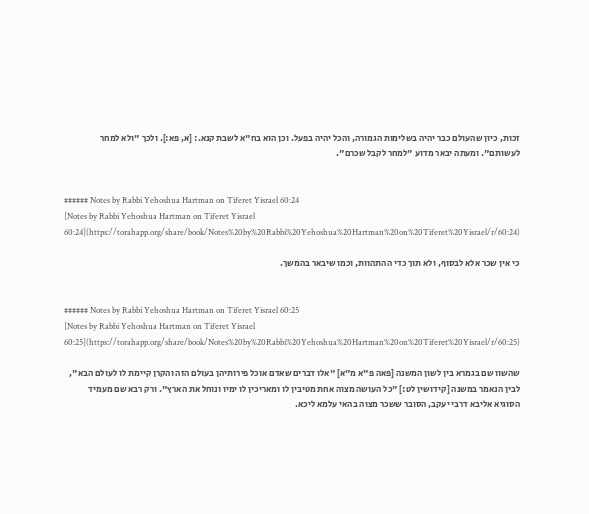זכות, כיון שהעולם כבר יהיה בשלימות הגמורה, והכל יהיה בפעל. וכן הוא בח"א לשבת קנא.: [א, פא:]. ולכך "ולא למחר לעשותם". ומעתה יבאר מדוע "למחר לקבל שכרם".


###### Notes by Rabbi Yehoshua Hartman on Tiferet Yisrael 60:24
[Notes by Rabbi Yehoshua Hartman on Tiferet Yisrael 60:24](https://torahapp.org/share/book/Notes%20by%20Rabbi%20Yehoshua%20Hartman%20on%20Tiferet%20Yisrael/r/60:24)

כי אין שכר אלא לבסוף, ולא תוך כדי ההתהוות, וכמו שיבאר בהמשך.


###### Notes by Rabbi Yehoshua Hartman on Tiferet Yisrael 60:25
[Notes by Rabbi Yehoshua Hartman on Tiferet Yisrael 60:25](https://torahapp.org/share/book/Notes%20by%20Rabbi%20Yehoshua%20Hartman%20on%20Tiferet%20Yisrael/r/60:25)

שהשוו שם בגמרא בין לשון המשנה [פאה פ"א מ"א] "אלו דברים שאדם אוכל פירותיהן בעולם הזה והקרן קיימת לו לעולם הבא", לבין הנאמר במשנה [קידושין לט:] "כל העושה מצוה אחת מטיבין לו ומאריכין לו ימיו ונוחל את הארץ". ורק רבא שם מעמיד הסוגיא אליבא דרבי יעקב, הסובר ששכר מצוה בהאי עלמא ליכא.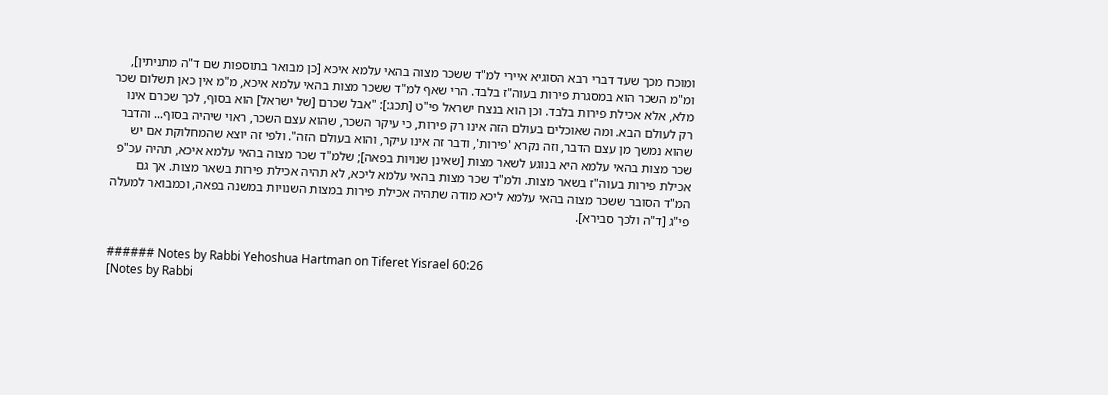ומוכח מכך שעד דברי רבא הסוגיא איירי למ"ד ששכר מצוה בהאי עלמא איכא [כן מבואר בתוספות שם ד"ה מתניתין], ומ"מ השכר הוא במסגרת פירות בעוה"ז בלבד. הרי שאף למ"ד ששכר מצות בהאי עלמא איכא, מ"מ אין כאן תשלום שכר מלא, אלא אכילת פירות בלבד. וכן הוא בנצח ישראל פי"ט [תכג:]: "אבל שכרם [של ישראל] הוא בסוף, לכך שכרם אינו רק לעולם הבא. ומה שאוכלים בעולם הזה אינו רק פירות, כי עיקר השכר, שהוא עצם השכר, ראוי שיהיה בסוף... והדבר שהוא נמשך מן עצם הדבר, וזה נקרא 'פירות', ודבר זה אינו עיקר, והוא בעולם הזה". ולפי זה יוצא שהמחלוקת אם יש שכר מצות בהאי עלמא היא בנוגע לשאר מצות [שאינן שנויות בפאה]; שלמ"ד שכר מצוה בהאי עלמא איכא, תהיה עכ"פ אכילת פירות בעוה"ז בשאר מצות. ולמ"ד שכר מצות בהאי עלמא ליכא, לא תהיה אכילת פירות בשאר מצות. אך גם המ"ד הסובר ששכר מצוה בהאי עלמא ליכא מודה שתהיה אכילת פירות במצות השנויות במשנה בפאה, וכמבואר למעלה פי"ג [ד"ה ולכך סבירא].


###### Notes by Rabbi Yehoshua Hartman on Tiferet Yisrael 60:26
[Notes by Rabbi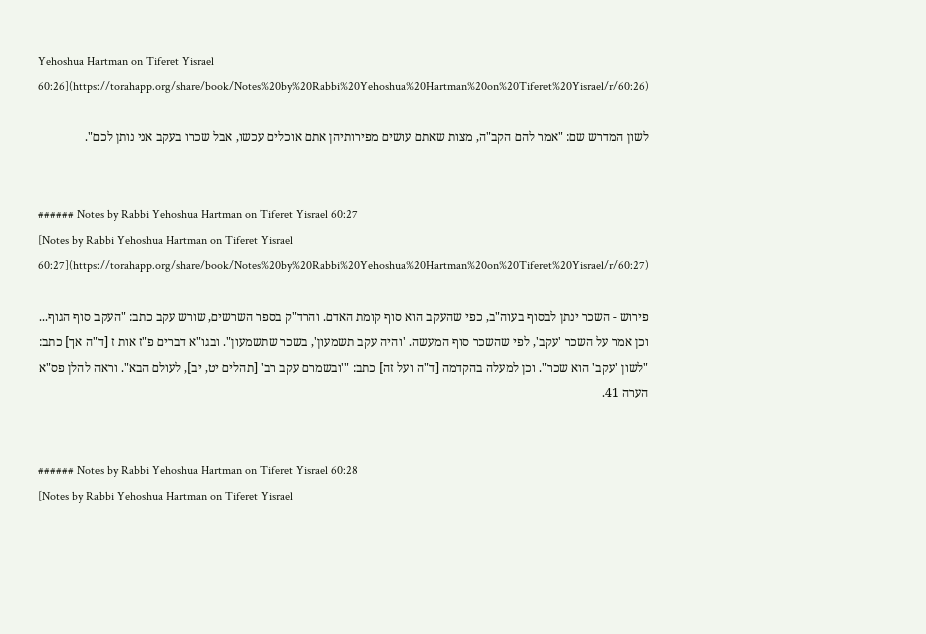Yehoshua Hartman on Tiferet Yisrael 60:26](https://torahapp.org/share/book/Notes%20by%20Rabbi%20Yehoshua%20Hartman%20on%20Tiferet%20Yisrael/r/60:26)

לשון המדרש שם: "אמר להם הקב"ה, מצות שאתם עושים מפירותיהן אתם אוכלים עכשו, אבל שכרו בעקב אני נותן לכם".


###### Notes by Rabbi Yehoshua Hartman on Tiferet Yisrael 60:27
[Notes by Rabbi Yehoshua Hartman on Tiferet Yisrael 60:27](https://torahapp.org/share/book/Notes%20by%20Rabbi%20Yehoshua%20Hartman%20on%20Tiferet%20Yisrael/r/60:27)

פירוש - השכר ינתן לבסוף בעוה"ב, כפי שהעקב הוא סוף קומת האדם. והרד"ק בספר השרשים, שורש עקב כתב: "העקב סוף הגוף... וכן אמר על השכר 'עקב', לפי שהשכר סוף המעשה. 'והיה עקב תשמעון', בשכר שתשמעון". ובגו"א דברים פ"ז אות ז [ד"ה אך] כתב: "לשון 'עקב' הוא שכר". וכן למעלה בהקדמה [ד"ה ועל זה] כתב: "'ובשמרם עקב רב' [תהלים יט, יב], לעולם הבא". וראה להלן פס"א הערה 41.


###### Notes by Rabbi Yehoshua Hartman on Tiferet Yisrael 60:28
[Notes by Rabbi Yehoshua Hartman on Tiferet Yisrael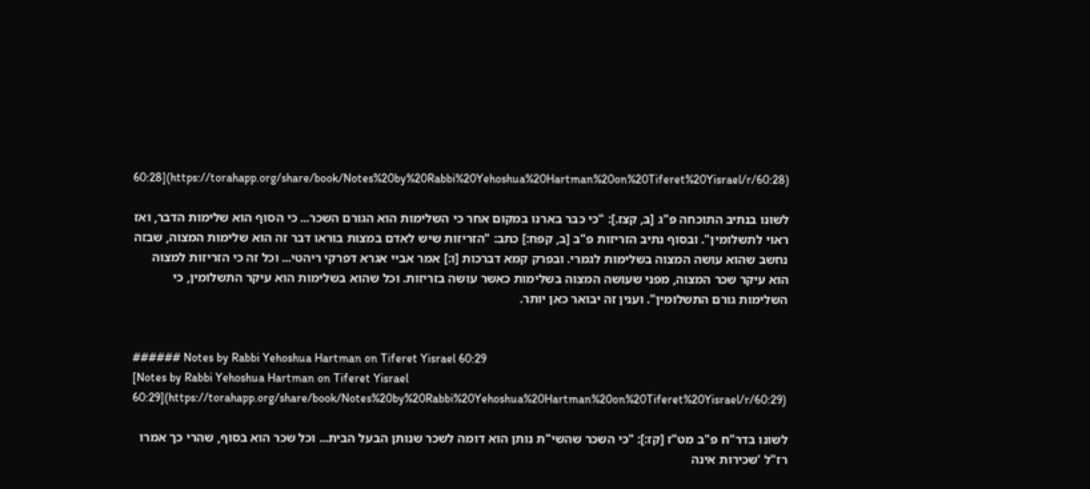60:28](https://torahapp.org/share/book/Notes%20by%20Rabbi%20Yehoshua%20Hartman%20on%20Tiferet%20Yisrael/r/60:28)

לשונו בנתיב התוכחה פ"ג [ב, קצז.]: "כי כבר בארנו במקום אחר כי השלימות הוא הגורם השכר... כי הסוף הוא שלימות הדבר, ואז ראוי לתשלומין". ובסוף נתיב הזריזות פ"ב [ב, קפח:] כתב: "הזריזות שיש לאדם במצות בוראו דבר זה הוא שלימות המצוה, שבזה נחשב שהוא עושה המצוה בשלימות לגמרי. ובפרק קמא דברכות [ו:] אמר אביי אגרא דפרקי ריהטי... וכל זה כי הזריזות למצוה הוא עיקר שכר המצוה, מפני שעושה המצוה בשלימות כאשר עושה בזריזות. וכל שהוא בשלימות הוא עיקר התשלומין, כי השלימות גורם התשלומין". וענין זה יבואר כאן יותר.


###### Notes by Rabbi Yehoshua Hartman on Tiferet Yisrael 60:29
[Notes by Rabbi Yehoshua Hartman on Tiferet Yisrael 60:29](https://torahapp.org/share/book/Notes%20by%20Rabbi%20Yehoshua%20Hartman%20on%20Tiferet%20Yisrael/r/60:29)

לשונו בדר"ח פ"ב מט"ז [קז:]: "כי השכר שהשי"ת נותן הוא דומה לשכר שנותן הבעל הבית... וכל שכר הוא בסוף, שהרי כך אמרו רז"ל 'שכירות אינה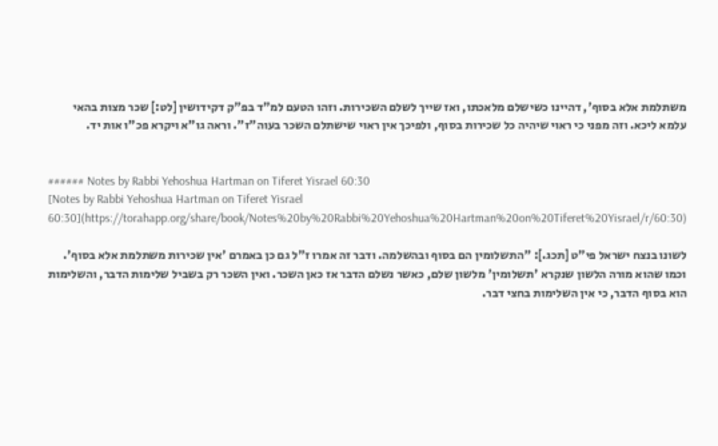משתלמת אלא בסוף', דהיינו כשישלם מלאכתו, ואז שייך לשלם השכירות. וזהו הטעם למ"ד בפ"ק דקידושין [לט:] שכר מצות בהאי עלמא ליכא. וזה מפני כי ראוי שיהיה כל שכירות בסוף, ולפיכך אין ראוי שישתלם השכר בעוה"ז". וראה גו"א ויקרא פכ"ו אות יד.


###### Notes by Rabbi Yehoshua Hartman on Tiferet Yisrael 60:30
[Notes by Rabbi Yehoshua Hartman on Tiferet Yisrael 60:30](https://torahapp.org/share/book/Notes%20by%20Rabbi%20Yehoshua%20Hartman%20on%20Tiferet%20Yisrael/r/60:30)

לשונו בנצח ישראל פי"ט [תכג.]: "התשלומין הם בסוף ובהשלמה. ודבר זה אמרו ז"ל גם כן באמרם 'אין שכירות משתלמת אלא בסוף'. וכמו שהוא מורה הלשון שנקרא 'תשלומין' מלשון שלם, כאשר נשלם הדבר אז כאן השכר. ואין השכר רק בשביל שלימות הדבר, והשלימות הוא בסוף הדבר, כי אין השלימות בחצי דבר.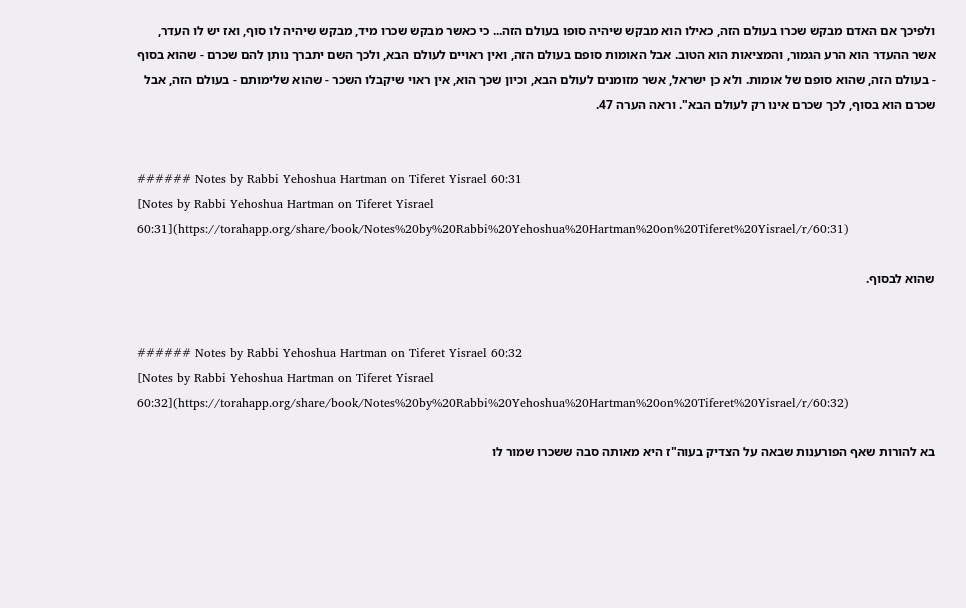ולפיכך אם האדם מבקש שכרו בעולם הזה, כאילו הוא מבקש שיהיה סופו בעולם הזה... כי כאשר מבקש שכרו מיד, מבקש שיהיה לו סוף, ואז יש לו העדר, אשר ההעדר הוא הרע הגמור, והמציאות הוא הטוב. אבל האומות סופם בעולם הזה, ואין ראויים לעולם הבא, ולכך השם יתברך נותן להם שכרם - שהוא בסוף - בעולם הזה, שהוא סופם של אומות. ולא כן ישראל, אשר מזומנים לעולם הבא, וכיון שכך הוא, אין ראוי שיקבלו השכר - שהוא שלימותם - בעולם הזה, אבל שכרם הוא בסוף, לכך שכרם אינו רק לעולם הבא". וראה הערה 47.


###### Notes by Rabbi Yehoshua Hartman on Tiferet Yisrael 60:31
[Notes by Rabbi Yehoshua Hartman on Tiferet Yisrael 60:31](https://torahapp.org/share/book/Notes%20by%20Rabbi%20Yehoshua%20Hartman%20on%20Tiferet%20Yisrael/r/60:31)

שהוא לבסוף.


###### Notes by Rabbi Yehoshua Hartman on Tiferet Yisrael 60:32
[Notes by Rabbi Yehoshua Hartman on Tiferet Yisrael 60:32](https://torahapp.org/share/book/Notes%20by%20Rabbi%20Yehoshua%20Hartman%20on%20Tiferet%20Yisrael/r/60:32)

בא להורות שאף הפורענות שבאה על הצדיק בעוה"ז היא מאותה סבה ששכרו שמור לו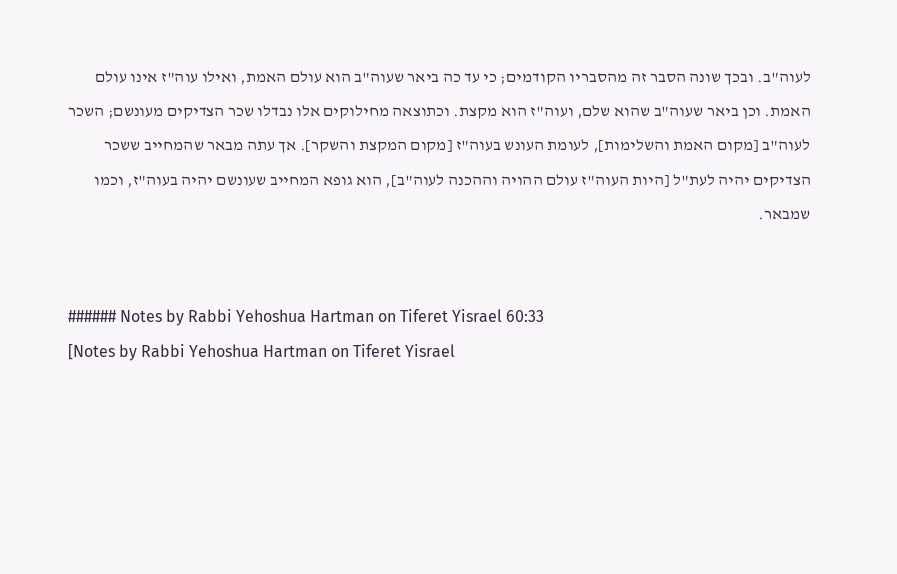לעוה"ב. ובכך שונה הסבר זה מהסבריו הקודמים; כי עד כה ביאר שעוה"ב הוא עולם האמת, ואילו עוה"ז אינו עולם האמת. וכן ביאר שעוה"ב שהוא שלם, ועוה"ז הוא מקצת. וכתוצאה מחילוקים אלו נבדלו שכר הצדיקים מעונשם; השכר לעוה"ב [מקום האמת והשלימות], לעומת העונש בעוה"ז [מקום המקצת והשקר]. אך עתה מבאר שהמחייב ששכר הצדיקים יהיה לעת"ל [היות העוה"ז עולם ההויה וההכנה לעוה"ב], הוא גופא המחייב שעונשם יהיה בעוה"ז, וכמו שמבאר.


###### Notes by Rabbi Yehoshua Hartman on Tiferet Yisrael 60:33
[Notes by Rabbi Yehoshua Hartman on Tiferet Yisrael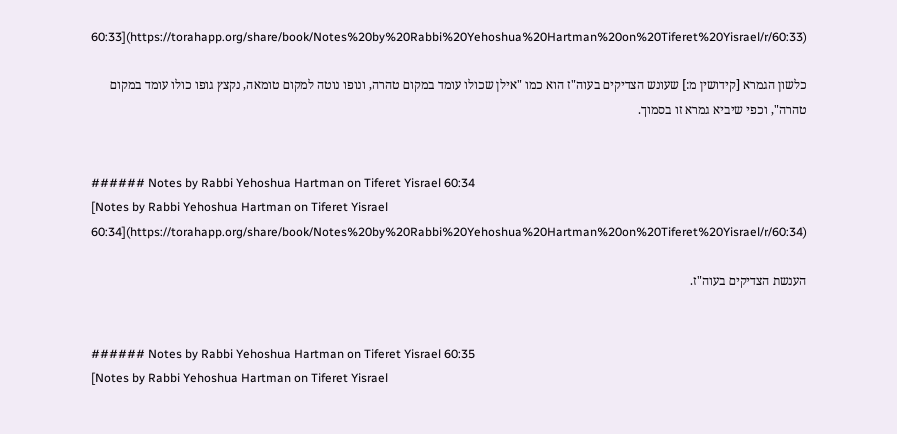60:33](https://torahapp.org/share/book/Notes%20by%20Rabbi%20Yehoshua%20Hartman%20on%20Tiferet%20Yisrael/r/60:33)

כלשון הגמרא [קידושין מ:] שעונש הצדיקים בעוה"ז הוא כמו "אילן שכולו עומד במקום טהרה, ונופו נוטה למקום טומאה, נקצץ גופו כולו עומד במקום טהרה", וכפי שיביא גמרא זו בסמוך.


###### Notes by Rabbi Yehoshua Hartman on Tiferet Yisrael 60:34
[Notes by Rabbi Yehoshua Hartman on Tiferet Yisrael 60:34](https://torahapp.org/share/book/Notes%20by%20Rabbi%20Yehoshua%20Hartman%20on%20Tiferet%20Yisrael/r/60:34)

הענשת הצדיקים בעוה"ז.


###### Notes by Rabbi Yehoshua Hartman on Tiferet Yisrael 60:35
[Notes by Rabbi Yehoshua Hartman on Tiferet Yisrael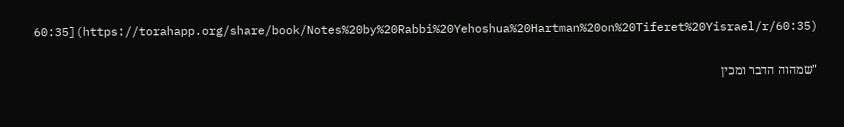60:35](https://torahapp.org/share/book/Notes%20by%20Rabbi%20Yehoshua%20Hartman%20on%20Tiferet%20Yisrael/r/60:35)

"שמהוה הדבר ומכין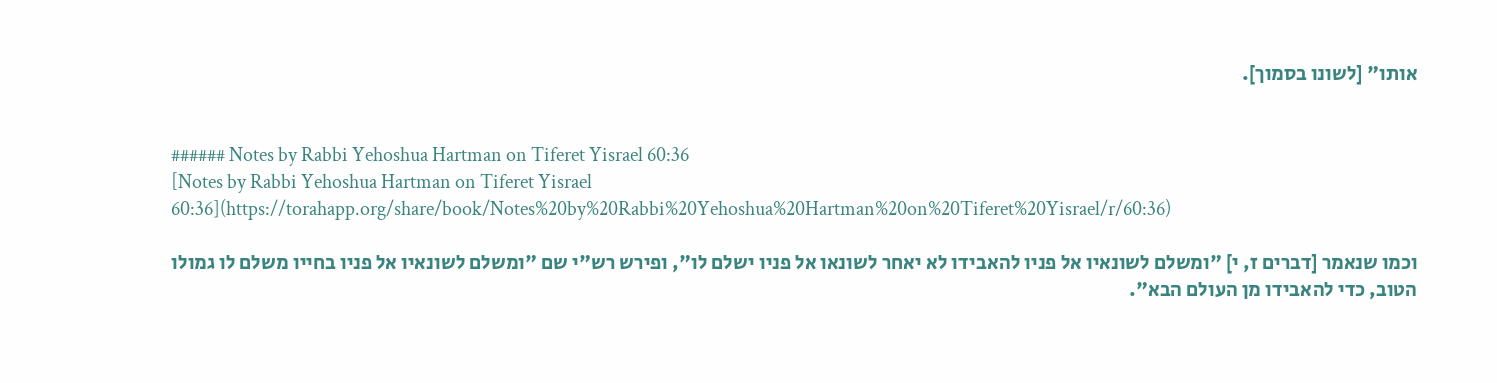אותו" [לשונו בסמוך].


###### Notes by Rabbi Yehoshua Hartman on Tiferet Yisrael 60:36
[Notes by Rabbi Yehoshua Hartman on Tiferet Yisrael 60:36](https://torahapp.org/share/book/Notes%20by%20Rabbi%20Yehoshua%20Hartman%20on%20Tiferet%20Yisrael/r/60:36)

וכמו שנאמר [דברים ז, י] "ומשלם לשונאיו אל פניו להאבידו לא יאחר לשונאו אל פניו ישלם לו", ופירש רש"י שם "ומשלם לשונאיו אל פניו בחייו משלם לו גמולו הטוב, כדי להאבידו מן העולם הבא".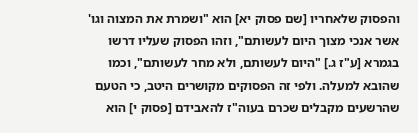והפסוק שלאחריו [שם פסוק יא] הוא "ושמרת את המצוה וגו' אשר אנכי מצוך היום לעשותם", וזהו הפסוק שעליו דרשו בגמרא [ע"ז ג.] "היום לעשותם, ולא מחר לעשותם", וכמו שהובא למעלה. ולפי זה הפסוקים מקושרים היטב, כי הטעם שהרשעים מקבלים שכרם בעוה"ז להאבידם [פסוק י] הוא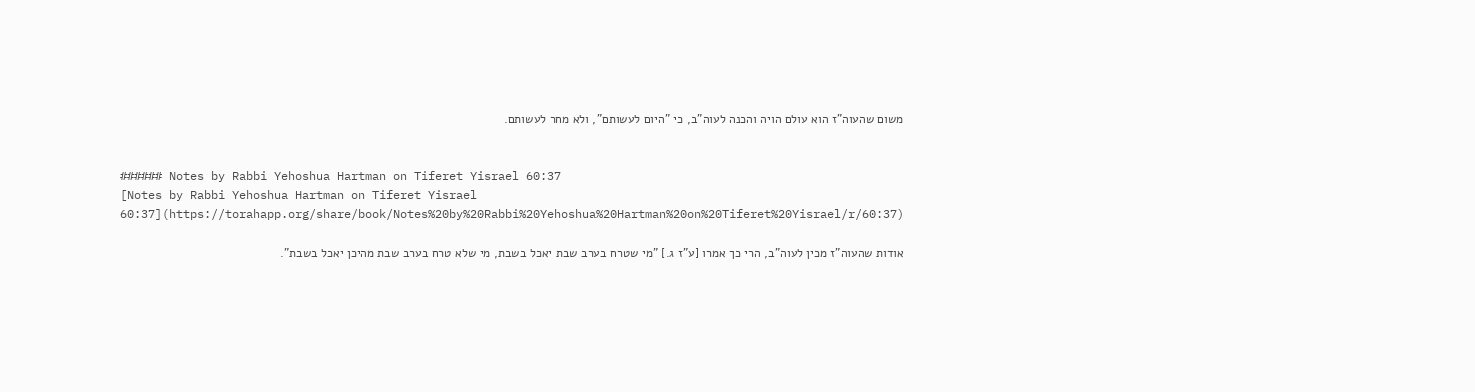משום שהעוה"ז הוא עולם הויה והכנה לעוה"ב, כי "היום לעשותם", ולא מחר לעשותם.


###### Notes by Rabbi Yehoshua Hartman on Tiferet Yisrael 60:37
[Notes by Rabbi Yehoshua Hartman on Tiferet Yisrael 60:37](https://torahapp.org/share/book/Notes%20by%20Rabbi%20Yehoshua%20Hartman%20on%20Tiferet%20Yisrael/r/60:37)

אודות שהעוה"ז מכין לעוה"ב, הרי כך אמרו [ע"ז ג.] "מי שטרח בערב שבת יאכל בשבת, מי שלא טרח בערב שבת מהיכן יאכל בשבת".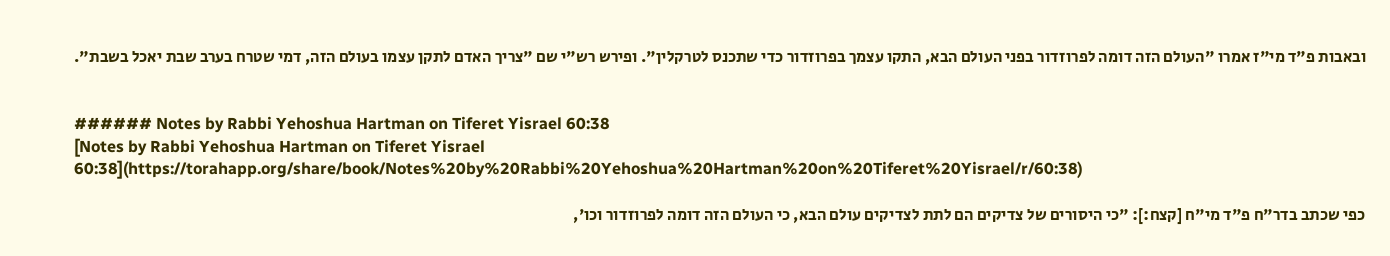ובאבות פ"ד מי"ז אמרו "העולם הזה דומה לפרוזדור בפני העולם הבא, התקו עצמך בפרוזדור כדי שתכנס לטרקלין". ופירש רש"י שם "צריך האדם לתקן עצמו בעולם הזה, דמי שטרח בערב שבת יאכל בשבת".


###### Notes by Rabbi Yehoshua Hartman on Tiferet Yisrael 60:38
[Notes by Rabbi Yehoshua Hartman on Tiferet Yisrael 60:38](https://torahapp.org/share/book/Notes%20by%20Rabbi%20Yehoshua%20Hartman%20on%20Tiferet%20Yisrael/r/60:38)

כפי שכתב בדר"ח פ"ד מי"ח [קצח:]: "כי היסורים של צדיקים הם לתת לצדיקים עולם הבא, כי העולם הזה דומה לפרוזדור וכו',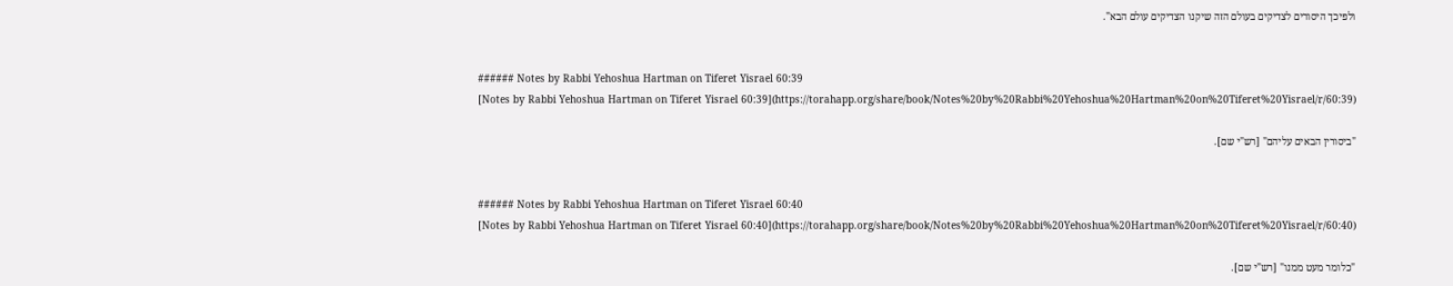ולפיכך היסורים לצדיקים בעולם הזה שיקנו הצדיקים עולם הבא".


###### Notes by Rabbi Yehoshua Hartman on Tiferet Yisrael 60:39
[Notes by Rabbi Yehoshua Hartman on Tiferet Yisrael 60:39](https://torahapp.org/share/book/Notes%20by%20Rabbi%20Yehoshua%20Hartman%20on%20Tiferet%20Yisrael/r/60:39)

"ביסורין הבאים עליהם" [רש"י שם].


###### Notes by Rabbi Yehoshua Hartman on Tiferet Yisrael 60:40
[Notes by Rabbi Yehoshua Hartman on Tiferet Yisrael 60:40](https://torahapp.org/share/book/Notes%20by%20Rabbi%20Yehoshua%20Hartman%20on%20Tiferet%20Yisrael/r/60:40)

"כלומר מעט ממנו" [רש"י שם].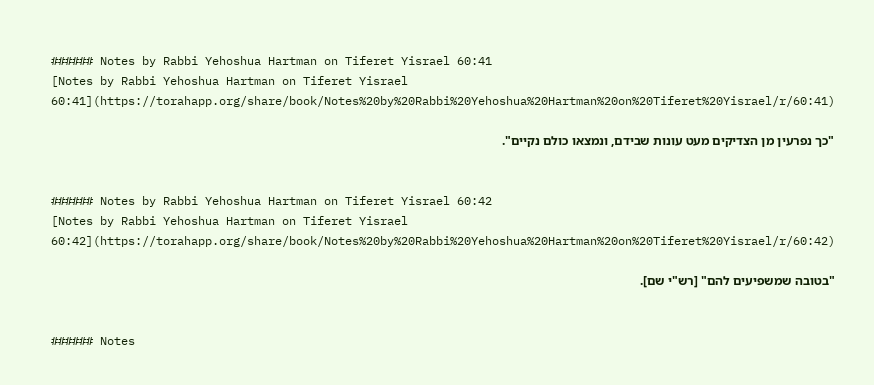###### Notes by Rabbi Yehoshua Hartman on Tiferet Yisrael 60:41
[Notes by Rabbi Yehoshua Hartman on Tiferet Yisrael 60:41](https://torahapp.org/share/book/Notes%20by%20Rabbi%20Yehoshua%20Hartman%20on%20Tiferet%20Yisrael/r/60:41)

"כך נפרעין מן הצדיקים מעט עונות שבידם, ונמצאו כולם נקיים".


###### Notes by Rabbi Yehoshua Hartman on Tiferet Yisrael 60:42
[Notes by Rabbi Yehoshua Hartman on Tiferet Yisrael 60:42](https://torahapp.org/share/book/Notes%20by%20Rabbi%20Yehoshua%20Hartman%20on%20Tiferet%20Yisrael/r/60:42)

"בטובה שמשפיעים להם" [רש"י שם].


###### Notes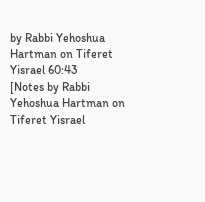by Rabbi Yehoshua Hartman on Tiferet Yisrael 60:43
[Notes by Rabbi Yehoshua Hartman on Tiferet Yisrael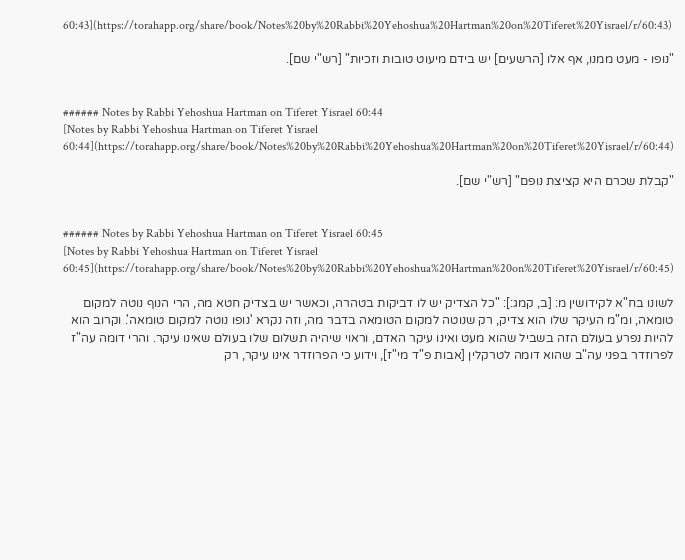60:43](https://torahapp.org/share/book/Notes%20by%20Rabbi%20Yehoshua%20Hartman%20on%20Tiferet%20Yisrael/r/60:43)

"נופו - מעט ממנו, אף אלו [הרשעים] יש בידם מיעוט טובות וזכיות" [רש"י שם].


###### Notes by Rabbi Yehoshua Hartman on Tiferet Yisrael 60:44
[Notes by Rabbi Yehoshua Hartman on Tiferet Yisrael 60:44](https://torahapp.org/share/book/Notes%20by%20Rabbi%20Yehoshua%20Hartman%20on%20Tiferet%20Yisrael/r/60:44)

"קבלת שכרם היא קציצת נופם" [רש"י שם].


###### Notes by Rabbi Yehoshua Hartman on Tiferet Yisrael 60:45
[Notes by Rabbi Yehoshua Hartman on Tiferet Yisrael 60:45](https://torahapp.org/share/book/Notes%20by%20Rabbi%20Yehoshua%20Hartman%20on%20Tiferet%20Yisrael/r/60:45)

לשונו בח"א לקידושין מ: [ב, קמג:]: "כל הצדיק יש לו דביקות בטהרה, וכאשר יש בצדיק חטא מה, הרי הנוף נוטה למקום טומאה, ומ"מ העיקר שלו הוא צדיק, רק שנוטה למקום הטומאה בדבר מה, וזה נקרא 'נופו נוטה למקום טומאה'. וקרוב הוא להיות נפרע בעולם הזה בשביל שהוא מעט ואינו עיקר האדם, וראוי שיהיה תשלום שלו בעולם שאינו עיקר. והרי דומה עה"ז לפרוזדר בפני עה"ב שהוא דומה לטרקלין [אבות פ"ד מי"ז], וידוע כי הפרוזדר אינו עיקר, רק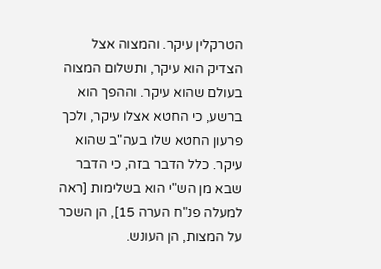הטרקלין עיקר. והמצוה אצל הצדיק הוא עיקר, ותשלום המצוה בעולם שהוא עיקר. וההפך הוא ברשע, כי החטא אצלו עיקר, ולכך פרעון החטא שלו בעה"ב שהוא עיקר. כלל הדבר בזה, כי הדבר שבא מן הש"י הוא בשלימות [ראה למעלה פנ"ח הערה 15], הן השכר על המצות, הן העונש.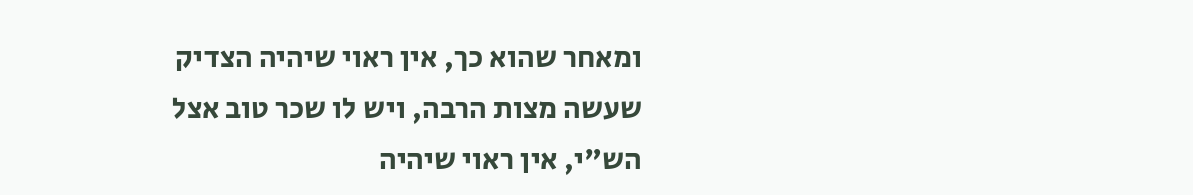ומאחר שהוא כך, אין ראוי שיהיה הצדיק שעשה מצות הרבה, ויש לו שכר טוב אצל הש"י, אין ראוי שיהיה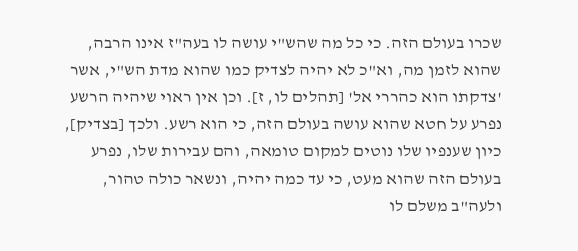שכרו בעולם הזה. כי כל מה שהש"י עושה לו בעה"ז אינו הרבה, שהוא לזמן מה, וא"כ לא יהיה לצדיק כמו שהוא מדת הש"י, אשר 'צדקתו הוא כהררי אל' [תהלים לו, ז]. וכן אין ראוי שיהיה הרשע נפרע על חטא שהוא עושה בעולם הזה, כי הוא רשע. ולכך [בצדיק], כיון שענפיו שלו נוטים למקום טומאה, והם עבירות שלו, נפרע בעולם הזה שהוא מעט, כי עד כמה יהיה, ונשאר כולה טהור, ולעה"ב משלם לו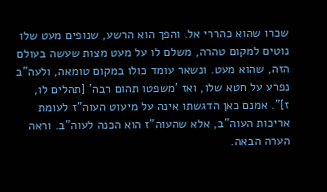שכרו שהוא כהררי אל. והפך הוא הרשע, שנופים מעט שלו נוטים למקום טהרה, משלם לו על מעט מצות שעשה בעולם הזה, שהוא מעט. ונשאר עומד כולו במקום טומאה, ולעה"ב נפרע על חטא שלו, ואז 'משפטו תהום רבה' [תהלים לו, ז]". אמנם כאן הדגשתו אינה על מיעוט העוה"ז לעומת אריכות העוה"ב, אלא שהעוה"ז הוא הכנה לעוה"ב. וראה הערה הבאה.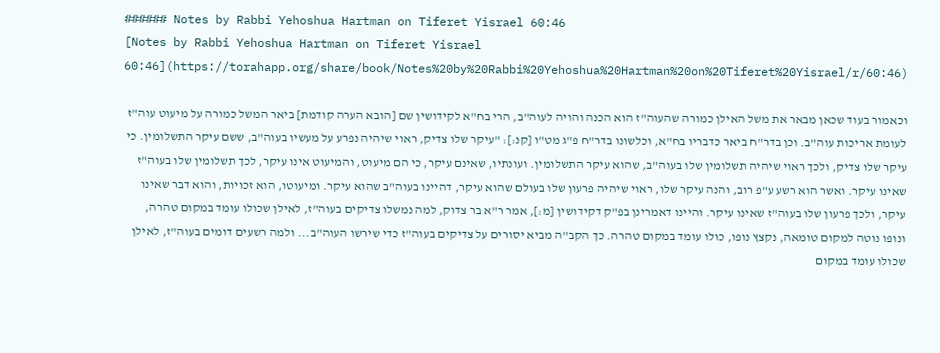###### Notes by Rabbi Yehoshua Hartman on Tiferet Yisrael 60:46
[Notes by Rabbi Yehoshua Hartman on Tiferet Yisrael 60:46](https://torahapp.org/share/book/Notes%20by%20Rabbi%20Yehoshua%20Hartman%20on%20Tiferet%20Yisrael/r/60:46)

וכאמור בעוד שכאן מבאר את משל האילן כמורה שהעוה"ז הוא הכנה והויה לעוה"ב, הרי בח"א לקידושין שם [הובא הערה קודמת] ביאר המשל כמורה על מיעוט עוה"ז לעומת אריכות עוה"ב. וכן בדר"ח ביאר כדבריו בח"א, וכלשונו בדר"ח פ"ג מט"ו [קנ:]: "עיקר שלו צדיק, ראוי שיהיה נפרע על מעשיו בעוה"ב, ששם עיקר התשלומין. כי עיקר שלו צדיק, ולכך ראוי שיהיה תשלומין שלו בעוה"ב, שהוא עיקר התשלומין. ועונתיו, שאינם עיקר, כי הם מיעוט, והמיעוט אינו עיקר, לכך תשלומין שלו בעוה"ז שאינו עיקר. ואשר הוא רשע ע"פ רוב, והנה עיקר שלו, ראוי שיהיה פרעון שלו בעולם שהוא עיקר, דהיינו בעוה"ב שהוא עיקר. ומיעוטו, הוא זכויות, והוא דבר שאינו עיקר, ולכך פרעון שלו בעוה"ז שאינו עיקר. והיינו דאמרינן בפ"ק דקידושין [מ:], אמר ר"א בר צדוק, למה נמשלו צדיקים בעוה"ז, לאילן שכולו עומד במקום טהרה, ונופו נוטה למקום טומאה, נקצץ נופו, כולו עומד במקום טהרה. כך הקב"ה מביא יסורים על צדיקים בעוה"ז כדי שירשו העוה"ב... ולמה רשעים דומים בעוה"ז, לאילן שכולו עומד במקום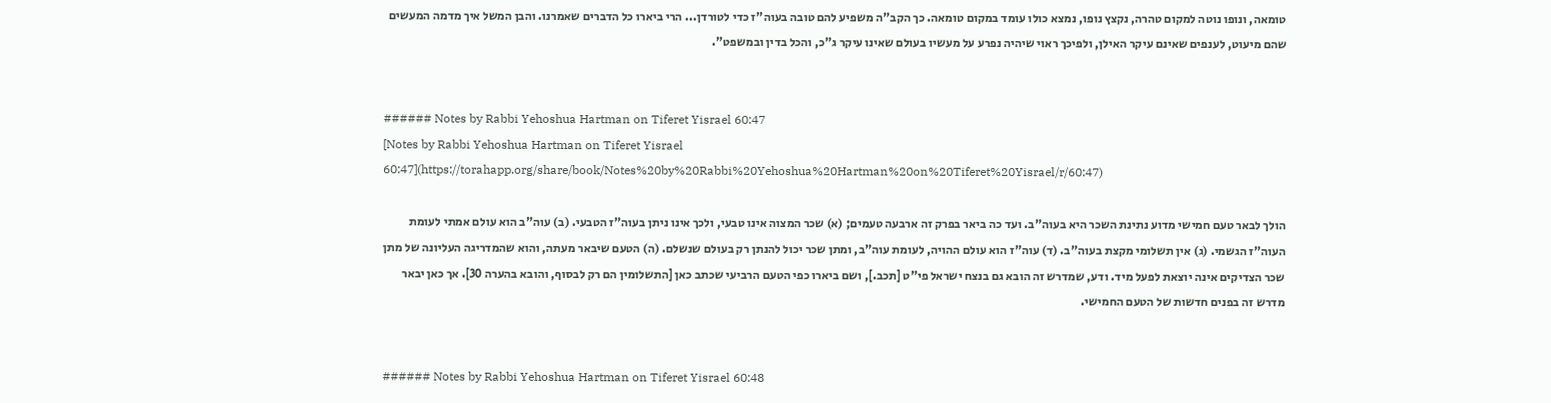טומאה, ונופו נוטה למקום טהרה, נקצץ נופו, נמצא כולו עומד במקום טומאה. כך הקב"ה משפיע להם טובה בעוה"ז כדי לטורדן... הרי ביארו כל הדברים שאמרנו. והבן המשל איך מדמה המעשים שהם מיעוט, לענפים שאינם עיקר האילן, ולפיכך ראוי שיהיה נפרע על מעשיו בעולם שאינו עיקר ג"כ, והכל בדין ובמשפט".


###### Notes by Rabbi Yehoshua Hartman on Tiferet Yisrael 60:47
[Notes by Rabbi Yehoshua Hartman on Tiferet Yisrael 60:47](https://torahapp.org/share/book/Notes%20by%20Rabbi%20Yehoshua%20Hartman%20on%20Tiferet%20Yisrael/r/60:47)

הולך לבאר טעם חמישי מדוע נתינת השכר היא בעוה"ב. ועד כה ביאר בפרק זה ארבעה טעמים; (א) שכר המצוה אינו טבעי, ולכך אינו ניתן בעוה"ז הטבעי. (ב) עוה"ב הוא עולם אמתי לעומת העוה"ז הגשמי. (ג) אין תשלומי מקצת בעוה"ב. (ד) עוה"ז הוא עולם ההויה, לעומת עוה"ב, ומתן שכר יכול להנתן רק בעולם שנשלם. (ה) הטעם שיבאר מעתה, והוא שהמדריגה העליונה של מתן שכר הצדיקים אינה יוצאת לפעל מיד. ודע, שמדרש זה הובא גם בנצח ישראל פי"ט [תכב.], ושם ביארו כפי הטעם הרביעי שכתב כאן [התשלומין הם רק לבסוף, והובא בהערה 30]. אך כאן יבאר מדרש זה בפנים חדשות של הטעם החמישי.


###### Notes by Rabbi Yehoshua Hartman on Tiferet Yisrael 60:48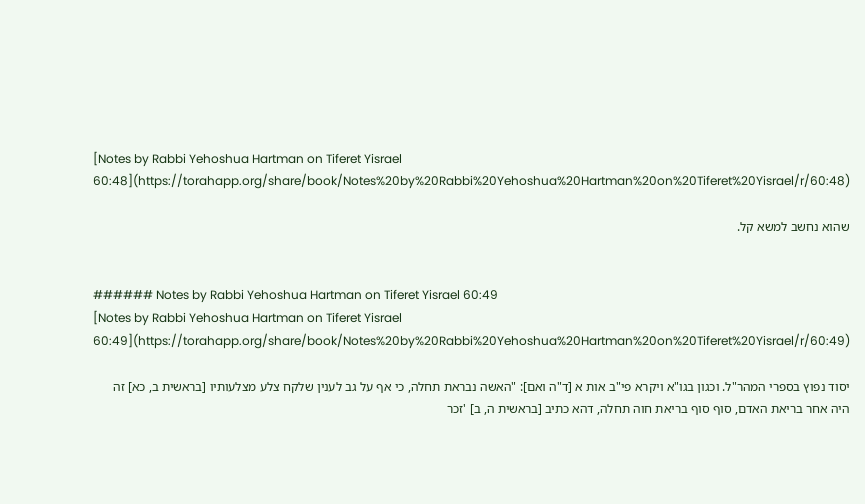[Notes by Rabbi Yehoshua Hartman on Tiferet Yisrael 60:48](https://torahapp.org/share/book/Notes%20by%20Rabbi%20Yehoshua%20Hartman%20on%20Tiferet%20Yisrael/r/60:48)

שהוא נחשב למשא קל.


###### Notes by Rabbi Yehoshua Hartman on Tiferet Yisrael 60:49
[Notes by Rabbi Yehoshua Hartman on Tiferet Yisrael 60:49](https://torahapp.org/share/book/Notes%20by%20Rabbi%20Yehoshua%20Hartman%20on%20Tiferet%20Yisrael/r/60:49)

יסוד נפוץ בספרי המהר"ל. וכגון בגו"א ויקרא פי"ב אות א [ד"ה ואם]: "האשה נבראת תחלה, כי אף על גב לענין שלקח צלע מצלעותיו [בראשית ב, כא] זה היה אחר בריאת האדם, סוף סוף בריאת חוה תחלה, דהא כתיב [בראשית ה, ב] 'זכר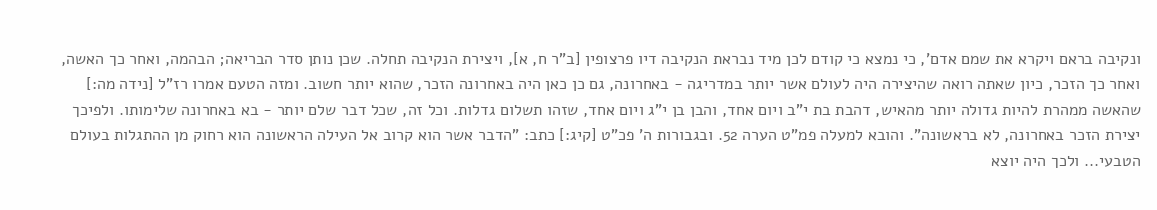ונקיבה בראם ויקרא את שמם אדם', כי נמצא כי קודם לכן מיד נבראת הנקיבה דיו פרצופין [ב"ר ח, א], ויצירת הנקיבה תחלה. שכן נותן סדר הבריאה; הבהמה, ואחר כך האשה, ואחר כך הזכר, כיון שאתה רואה שהיצירה היה לעולם אשר יותר במדריגה - באחרונה, גם כן כאן היה באחרונה הזכר, שהוא יותר חשוב. ומזה הטעם אמרו רז"ל [נידה מה:] שהאשה ממהרת להיות גדולה יותר מהאיש, דהבת בת י"ב ויום אחד, והבן בן י"ג ויום אחד, שזהו תשלום גדלות. וכל זה, שכל דבר שלם יותר - בא באחרונה שלימותו. ולפיכך יצירת הזכר באחרונה, לא בראשונה". והובא למעלה פמ"ט הערה 52. ובגבורות ה' פכ"ט [קיג:] כתב: "הדבר אשר הוא קרוב אל העילה הראשונה הוא רחוק מן ההתגלות בעולם הטבעי... ולכך היה יוצא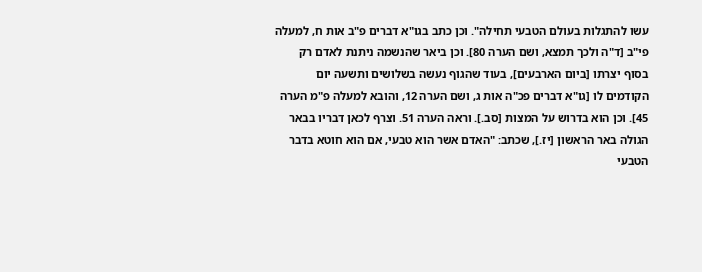עשו להתגלות בעולם הטבעי תחילה". וכן כתב בגו"א דברים פ"ב אות ח, למעלה פי"ב [ד"ה ולכך תמצא, ושם הערה 80]. וכן ביאר שהנשמה ניתנת לאדם רק בסוף יצרתו [ביום הארבעים], בעוד שהגוף נעשה בשלושים ותשעה יום הקודמים לו [גו"א דברים פכ"ה אות ג, ושם הערה 12, והובא למעלה פ"מ הערה 45]. וכן הוא בדרוש על המצות [סב.]. וראה הערה 51. וצרף לכאן דבריו בבאר הגולה באר הראשון [יז.], שכתב: "האדם אשר הוא טבעי, אם הוא חוטא בדבר הטבעי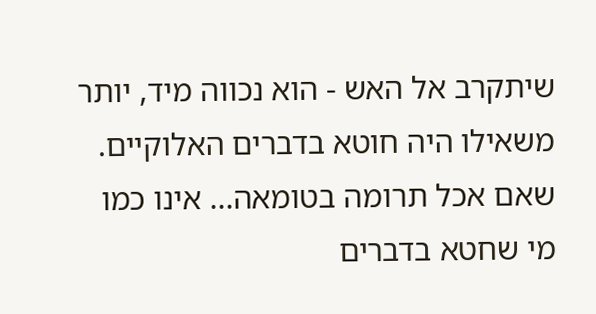שיתקרב אל האש - הוא נכווה מיד, יותר משאילו היה חוטא בדברים האלוקיים. שאם אכל תרומה בטומאה... אינו כמו מי שחטא בדברים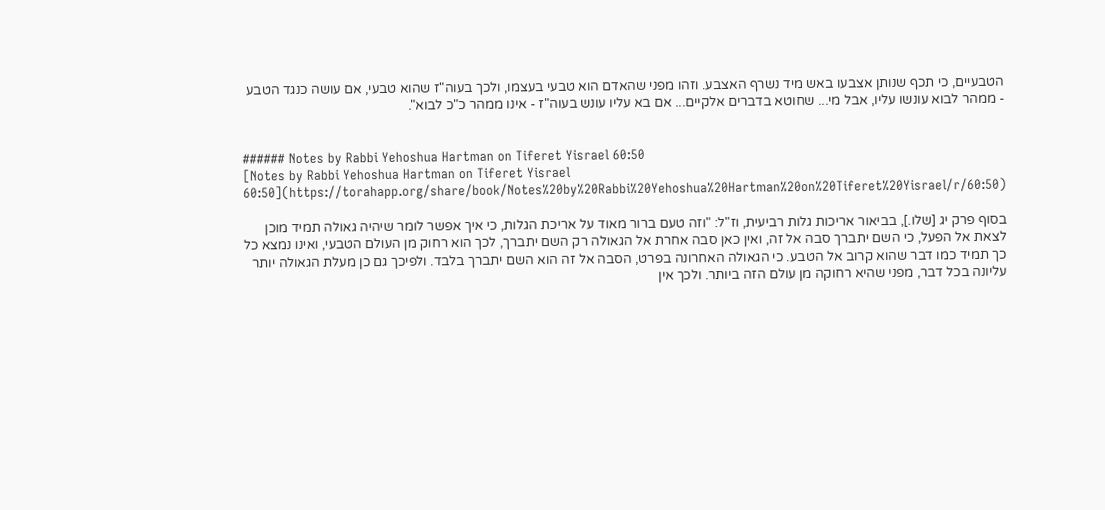הטבעיים, כי תכף שנותן אצבעו באש מיד נשרף האצבע. וזהו מפני שהאדם הוא טבעי בעצמו, ולכך בעוה"ז שהוא טבעי, אם עושה כנגד הטבע - ממהר לבוא עונשו עליו, אבל מי... שחוטא בדברים אלקיים... אם בא עליו עונש בעוה"ז - אינו ממהר כ"כ לבוא".


###### Notes by Rabbi Yehoshua Hartman on Tiferet Yisrael 60:50
[Notes by Rabbi Yehoshua Hartman on Tiferet Yisrael 60:50](https://torahapp.org/share/book/Notes%20by%20Rabbi%20Yehoshua%20Hartman%20on%20Tiferet%20Yisrael/r/60:50)

בסוף פרק יג [שלו.], בביאור אריכות גלות רביעית, וז"ל: "וזה טעם ברור מאוד על אריכת הגלות, כי איך אפשר לומר שיהיה גאולה תמיד מוכן לצאת אל הפעל, כי השם יתברך סבה אל זה, ואין כאן סבה אחרת אל הגאולה רק השם יתברך, לכך הוא רחוק מן העולם הטבעי, ואינו נמצא כל כך תמיד כמו דבר שהוא קרוב אל הטבע. כי הגאולה האחרונה בפרט, הסבה אל זה הוא השם יתברך בלבד. ולפיכך גם כן מעלת הגאולה יותר עליונה בכל דבר, מפני שהיא רחוקה מן עולם הזה ביותר. ולכך אין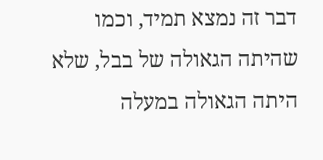דבר זה נמצא תמיד, וכמו שהיתה הגאולה של בבל, שלא היתה הגאולה במעלה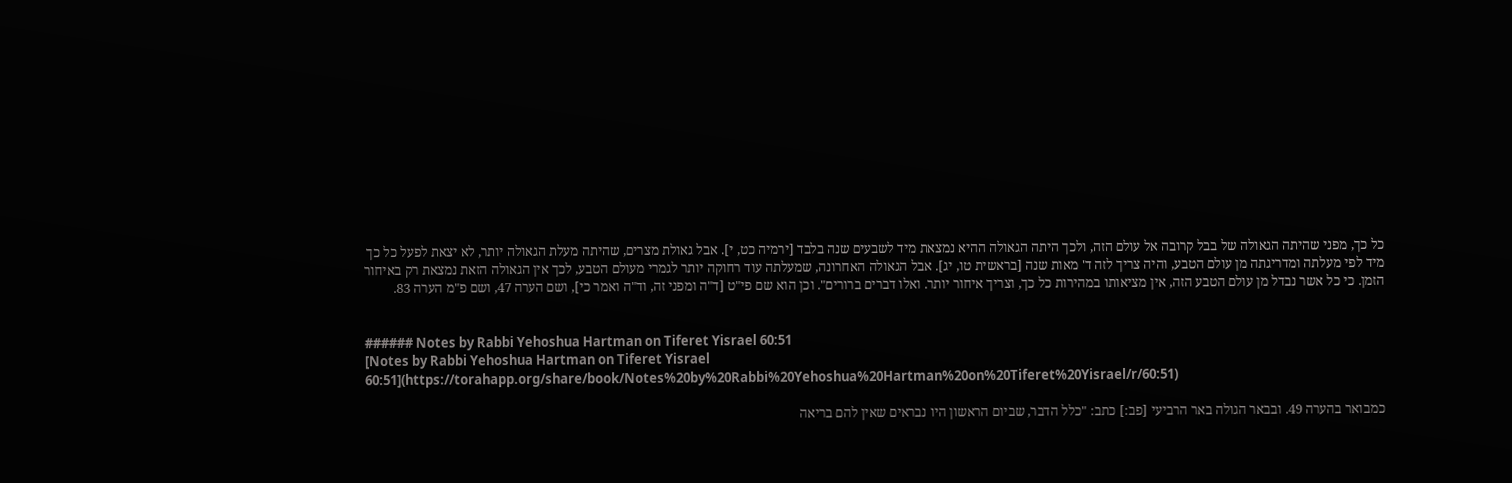כל כך, מפני שהיתה הגאולה של בבל קרובה אל עולם הזה, ולכך היתה הגאולה ההיא נמצאת מיד לשבעים שנה בלבד [ירמיה כט, י]. אבל גאולת מצרים, שהיתה מעלת הגאולה יותר, לא יצאת לפעל כל כך מיד לפי מעלתה ומדריגתה מן עולם הטבע, והיה צריך לזה ד' מאות שנה [בראשית טו, יג]. אבל הגאולה האחרונה, שמעלתה עוד רחוקה יותר לגמרי מעולם הטבע, לכך אין הגאולה הזאת נמצאת רק באיחור הזמן. כי כל אשר נבדל מן עולם הטבע הזה, אין מציאותו במהירות כל כך, וצריך איחור יותר. ואלו דברים ברורים". וכן הוא שם פי"ט [ד"ה ומפני זה, וד"ה ואמר כי], ושם הערה 47, ושם פ"מ הערה 83.


###### Notes by Rabbi Yehoshua Hartman on Tiferet Yisrael 60:51
[Notes by Rabbi Yehoshua Hartman on Tiferet Yisrael 60:51](https://torahapp.org/share/book/Notes%20by%20Rabbi%20Yehoshua%20Hartman%20on%20Tiferet%20Yisrael/r/60:51)

כמבואר בהערה 49. ובבאר הגולה באר הרביעי [פב:] כתב: "כלל הדבר, שביום הראשון היו נבראים שאין להם בריאה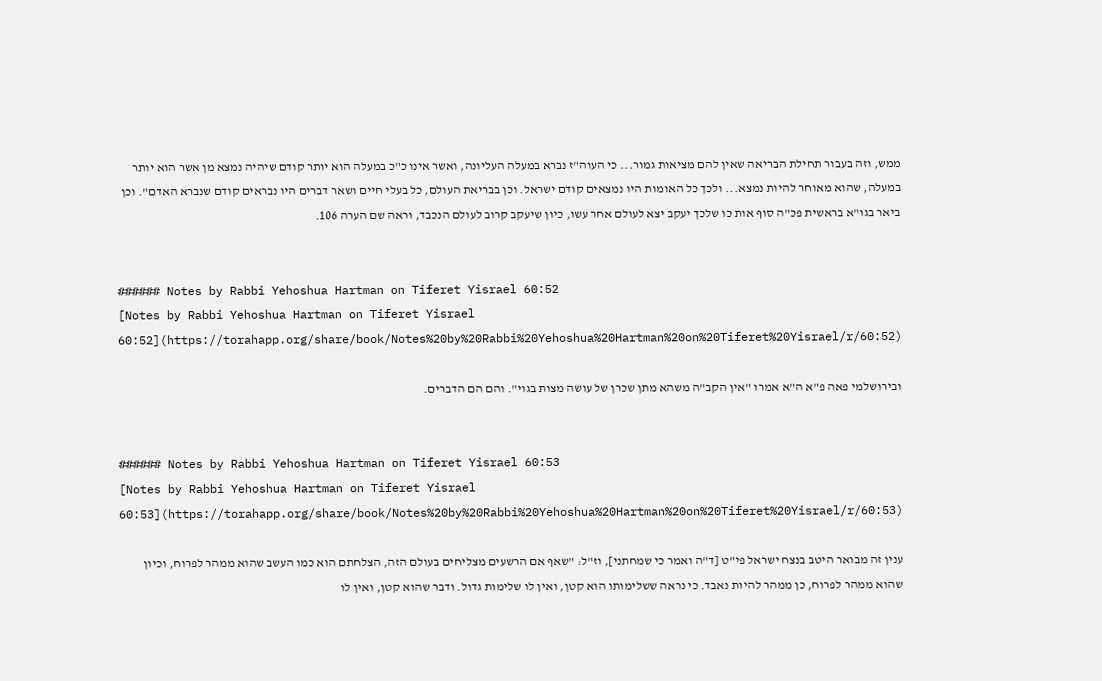ממש, וזה בעבור תחילת הבריאה שאין להם מציאות גמור... כי העוה"ז נברא במעלה העליונה, ואשר אינו כ"כ במעלה הוא יותר קודם שיהיה נמצא מן אשר הוא יותר במעלה, שהוא מאוחר להיות נמצא... ולכך כל האומות היו נמצאים קודם ישראל. וכן בבריאת העולם, כל בעלי חיים ושאר דברים היו נבראים קודם שנברא האדם". וכן ביאר בגו"א בראשית פכ"ה סוף אות כו שלכך יעקב יצא לעולם אחר עשו, כיון שיעקב קרוב לעולם הנכבד, וראה שם הערה 106.


###### Notes by Rabbi Yehoshua Hartman on Tiferet Yisrael 60:52
[Notes by Rabbi Yehoshua Hartman on Tiferet Yisrael 60:52](https://torahapp.org/share/book/Notes%20by%20Rabbi%20Yehoshua%20Hartman%20on%20Tiferet%20Yisrael/r/60:52)

ובירושלמי פאה פ"א ה"א אמרו "אין הקב"ה משהא מתן שכרן של עושה מצות בגוי". והם הם הדברים.


###### Notes by Rabbi Yehoshua Hartman on Tiferet Yisrael 60:53
[Notes by Rabbi Yehoshua Hartman on Tiferet Yisrael 60:53](https://torahapp.org/share/book/Notes%20by%20Rabbi%20Yehoshua%20Hartman%20on%20Tiferet%20Yisrael/r/60:53)

ענין זה מבואר היטב בנצח ישראל פי"ט [ד"ה ואמר כי שמחתני], וז"ל: "שאף אם הרשעים מצליחים בעולם הזה, הצלחתם הוא כמו העשב שהוא ממהר לפרוח, וכיון שהוא ממהר לפרוח, כן ממהר להיות נאבד. כי נראה ששלימותו הוא קטן, ואין לו שלימות גדול. ודבר שהוא קטן, ואין לו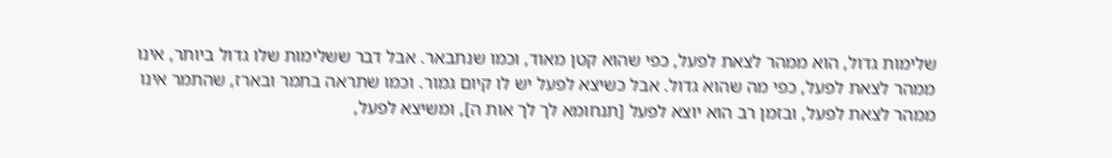שלימות גדול, הוא ממהר לצאת לפעל, כפי שהוא קטן מאוד, וכמו שנתבאר. אבל דבר ששלימות שלו גדול ביותר, אינו ממהר לצאת לפעל, כפי מה שהוא גדול. אבל כשיצא לפעל יש לו קיום גמור. וכמו שתראה בתמר ובארז, שהתמר אינו ממהר לצאת לפעל, ובזמן רב הוא יוצא לפעל [תנחומא לך לך אות ה], ומשיצא לפעל,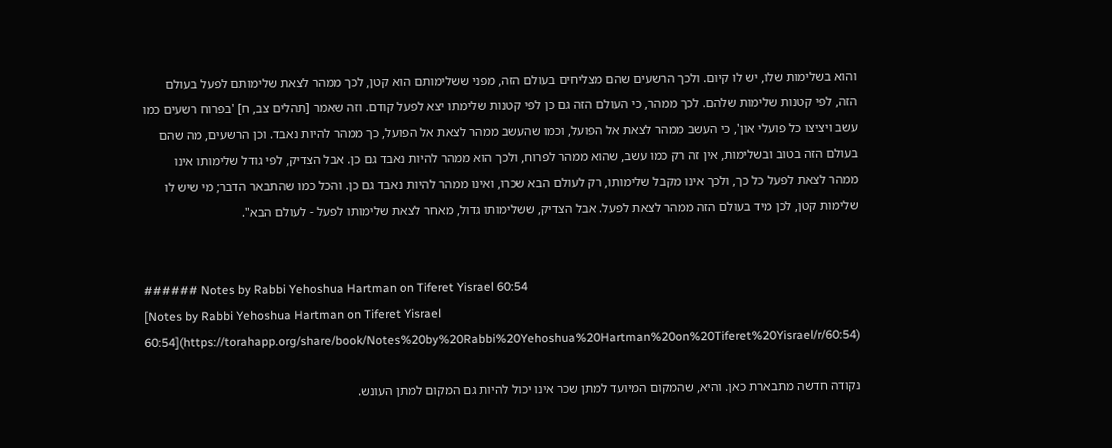והוא בשלימות שלו, יש לו קיום. ולכך הרשעים שהם מצליחים בעולם הזה, מפני ששלימותם הוא קטן, לכך ממהר לצאת שלימותם לפעל בעולם הזה, לפי קטנות שלימות שלהם. לכך ממהר, כי העולם הזה גם כן לפי קטנות שלימתו יצא לפעל קודם. וזה שאמר [תהלים צב, ח] 'בפרוח רשעים כמו עשב ויציצו כל פועלי און', כי העשב ממהר לצאת אל הפועל, וכמו שהעשב ממהר לצאת אל הפועל, כך ממהר להיות נאבד. וכן הרשעים, מה שהם בעולם הזה בטוב ובשלימות, אין זה רק כמו עשב, שהוא ממהר לפרוח, ולכך הוא ממהר להיות נאבד גם כן. אבל הצדיק, לפי גודל שלימותו אינו ממהר לצאת לפעל כל כך, ולכך אינו מקבל שלימותו, רק לעולם הבא שכרו, ואינו ממהר להיות נאבד גם כן. והכל כמו שהתבאר הדבר; מי שיש לו שלימות קטן, לכן מיד בעולם הזה ממהר לצאת לפעל. אבל הצדיק, ששלימותו גדול, מאחר לצאת שלימותו לפעל - לעולם הבא".


###### Notes by Rabbi Yehoshua Hartman on Tiferet Yisrael 60:54
[Notes by Rabbi Yehoshua Hartman on Tiferet Yisrael 60:54](https://torahapp.org/share/book/Notes%20by%20Rabbi%20Yehoshua%20Hartman%20on%20Tiferet%20Yisrael/r/60:54)

נקודה חדשה מתבארת כאן. והיא, שהמקום המיועד למתן שכר אינו יכול להיות גם המקום למתן העונש.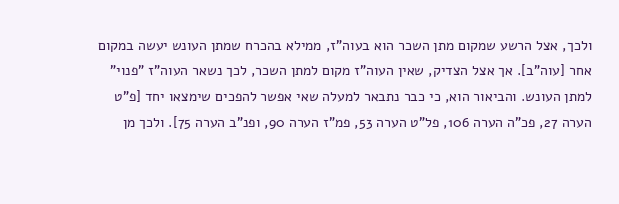ולכך, אצל הרשע שמקום מתן השכר הוא בעוה"ז, ממילא בהכרח שמתן העונש יעשה במקום אחר [עוה"ב]. אך אצל הצדיק, שאין העוה"ז מקום למתן השכר, לכך נשאר העוה"ז "פנוי" למתן העונש. והביאור הוא, כי כבר נתבאר למעלה שאי אפשר להפכים שימצאו יחד [פ"ט הערה 27, פכ"ה הערה 106, פל"ט הערה 53, פמ"ז הערה 90, ופנ"ב הערה 75]. ולכך מן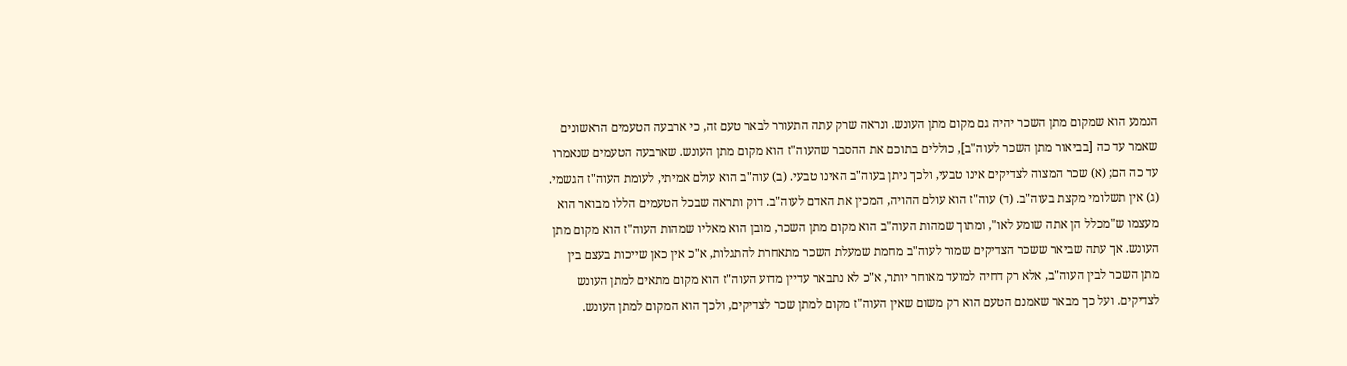הנמנע הוא שמקום מתן השכר יהיה גם מקום מתן העונש. ונראה שרק עתה התעורר לבאר טעם זה, כי ארבעה הטעמים הראשונים שאמר עד כה [בביאור מתן השכר לעוה"ב], כוללים בתוכם את ההסבר שהעוה"ז הוא מקום מתן העונש. שארבעה הטעמים שנאמרו עד כה הם; (א) שכר המצוה לצדיקים אינו טבעי, ולכך ניתן בעוה"ב האינו טבעי. (ב) עוה"ב הוא עולם אמיתי, לעומת העוה"ז הגשמי. (ג) אין תשלומי מקצת בעוה"ב. (ד) עוה"ז הוא עולם ההויה, המכין את האדם לעוה"ב. דוק ותראה שבכל הטעמים הללו מבואר הוא מעצמו ש"מכלל הן אתה שומע לאו", ומתוך שמהות העוה"ב הוא מקום מתן השכר, מובן הוא מאליו שמהות העוה"ז הוא מקום מתן העונש. אך עתה שביאר ששכר הצדיקים שמור לעוה"ב מחמת שמעלת השכר מתאחרת להתגלות, א"כ אין כאן שייכות בעצם בין מתן השכר לבין העוה"ב, אלא רק דחיה למועד מאוחר יותר, א"כ לא נתבאר עדיין מדוע העוה"ז הוא מקום מתאים למתן העונש לצדיקים. ועל כך מבאר שאמנם הטעם הוא רק משום שאין העוה"ז מקום למתן שכר לצדיקים, ולכך הוא המקום למתן העונש.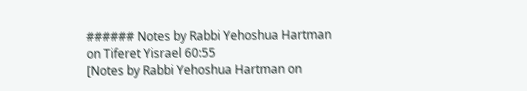###### Notes by Rabbi Yehoshua Hartman on Tiferet Yisrael 60:55
[Notes by Rabbi Yehoshua Hartman on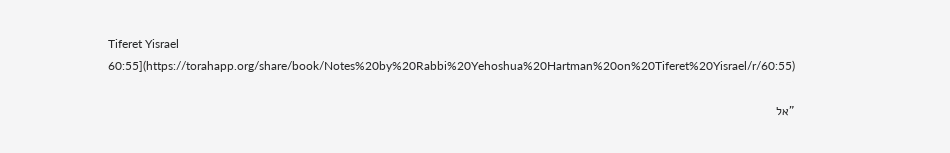Tiferet Yisrael 60:55](https://torahapp.org/share/book/Notes%20by%20Rabbi%20Yehoshua%20Hartman%20on%20Tiferet%20Yisrael/r/60:55)

"אל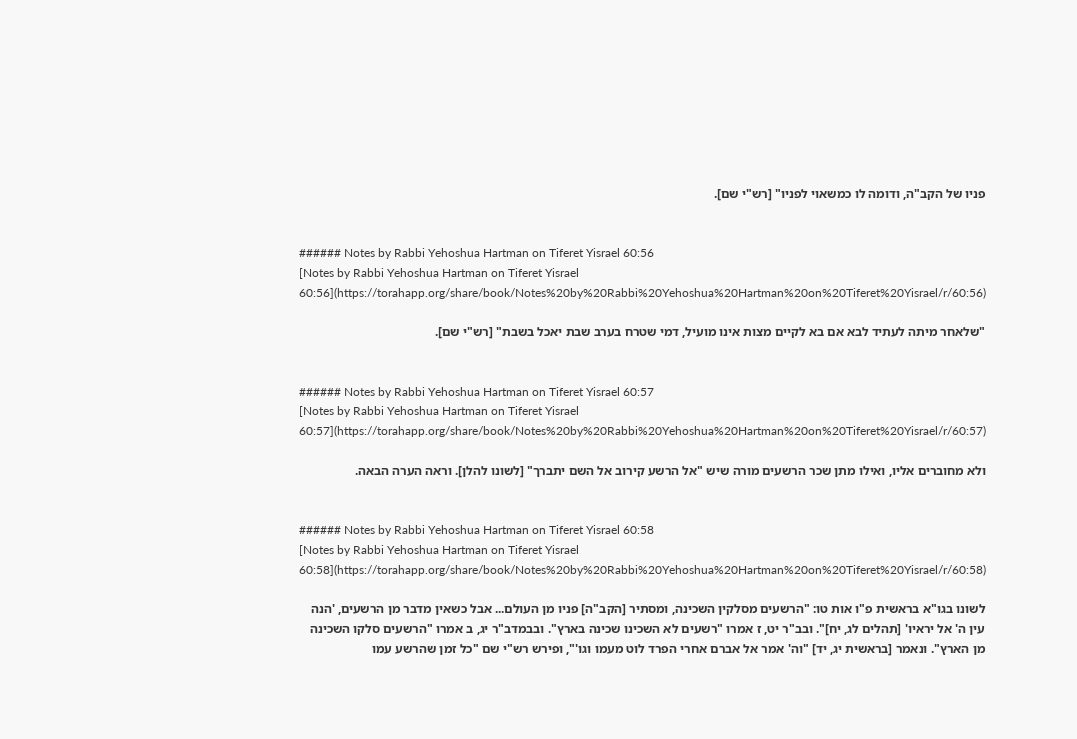פניו של הקב"ה, ודומה לו כמשאוי לפניו" [רש"י שם].


###### Notes by Rabbi Yehoshua Hartman on Tiferet Yisrael 60:56
[Notes by Rabbi Yehoshua Hartman on Tiferet Yisrael 60:56](https://torahapp.org/share/book/Notes%20by%20Rabbi%20Yehoshua%20Hartman%20on%20Tiferet%20Yisrael/r/60:56)

"שלאחר מיתה לעתיד לבא אם בא לקיים מצות אינו מועיל, דמי שטרח בערב שבת יאכל בשבת" [רש"י שם].


###### Notes by Rabbi Yehoshua Hartman on Tiferet Yisrael 60:57
[Notes by Rabbi Yehoshua Hartman on Tiferet Yisrael 60:57](https://torahapp.org/share/book/Notes%20by%20Rabbi%20Yehoshua%20Hartman%20on%20Tiferet%20Yisrael/r/60:57)

ולא מחוברים אליו, ואילו מתן שכר הרשעים מורה שיש "אל הרשע קירוב אל השם יתברך" [לשונו להלן]. וראה הערה הבאה.


###### Notes by Rabbi Yehoshua Hartman on Tiferet Yisrael 60:58
[Notes by Rabbi Yehoshua Hartman on Tiferet Yisrael 60:58](https://torahapp.org/share/book/Notes%20by%20Rabbi%20Yehoshua%20Hartman%20on%20Tiferet%20Yisrael/r/60:58)

לשונו בגו"א בראשית פ"ו אות טו: "הרשעים מסלקין השכינה, ומסתיר [הקב"ה] פניו מן העולם... אבל כשאין מדבר מן הרשעים, 'הנה עין ה' אל יראיו' [תהלים לג, יח]". ובב"ר יט, ז אמרו "רשעים לא השכינו שכינה בארץ". ובבמדב"ר יג, ב אמרו "הרשעים סלקו השכינה מן הארץ". ונאמר [בראשית יג, יד] "וה' אמר אל אברם אחרי הפרד לוט מעמו וגו'", ופירש רש"י שם "כל זמן שהרשע עמו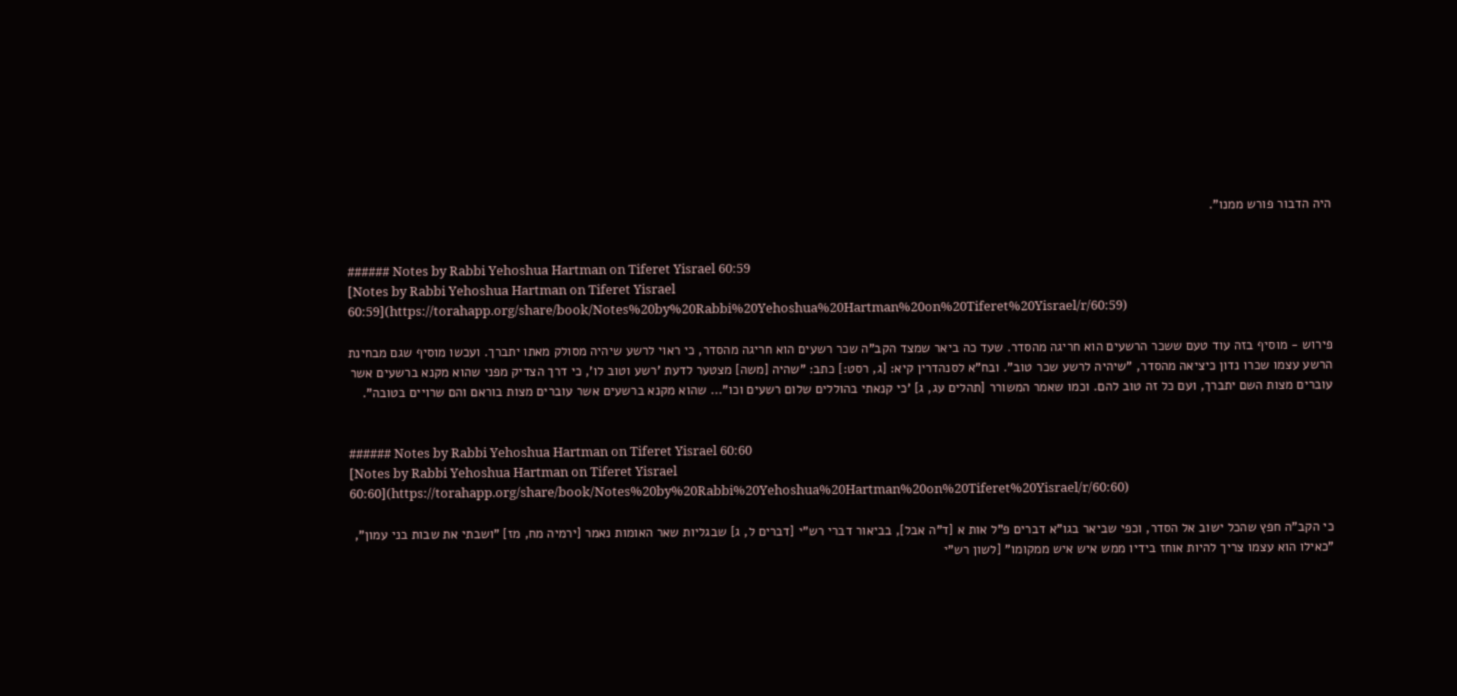היה הדבור פורש ממנו".


###### Notes by Rabbi Yehoshua Hartman on Tiferet Yisrael 60:59
[Notes by Rabbi Yehoshua Hartman on Tiferet Yisrael 60:59](https://torahapp.org/share/book/Notes%20by%20Rabbi%20Yehoshua%20Hartman%20on%20Tiferet%20Yisrael/r/60:59)

פירוש - מוסיף בזה עוד טעם ששכר הרשעים הוא חריגה מהסדר. שעד כה ביאר שמצד הקב"ה שכר רשעים הוא חריגה מהסדר, כי ראוי לרשע שיהיה מסולק מאתו יתברך. ועכשו מוסיף שגם מבחינת הרשע עצמו שכרו נדון כיציאה מהסדר, "שיהיה לרשע שכר טוב". ובח"א לסנהדרין קיא: [ג, רסט:] כתב: "שהיה [משה] מצטער לדעת 'רשע וטוב לו', כי דרך הצדיק מפני שהוא מקנא ברשעים אשר עוברים מצות השם יתברך, ועם כל זה טוב להם. וכמו שאמר המשורר [תהלים עג, ג] 'כי קנאתי בהוללים שלום רשעים וכו"... שהוא מקנא ברשעים אשר עוברים מצות בוראם והם שרויים בטובה".


###### Notes by Rabbi Yehoshua Hartman on Tiferet Yisrael 60:60
[Notes by Rabbi Yehoshua Hartman on Tiferet Yisrael 60:60](https://torahapp.org/share/book/Notes%20by%20Rabbi%20Yehoshua%20Hartman%20on%20Tiferet%20Yisrael/r/60:60)

כי הקב"ה חפץ שהכל ישוב אל הסדר, וכפי שביאר בגו"א דברים פ"ל אות א [ד"ה אבל], בביאור דברי רש"י [דברים ל, ג] שבגליות שאר האומות נאמר [ירמיה מח, מז] "ושבתי את שבות בני עמון", "כאילו הוא עצמו צריך להיות אוחז בידיו ממש איש איש ממקומו" [לשון רש"י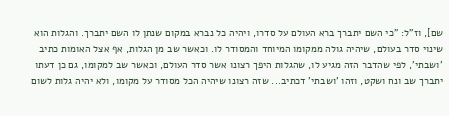שם], וז"ל: "כי השם יתברך ברא העולם על סדרו, ויהיה כל נברא במקום שנתן לו השם יתברך. והגלות הוא שינוי סדר בעולם, שיהיה גולה ממקומו המיוחד והמסודר לו. וכאשר שב מן הגלות, אף אצל האומות כתיב 'ושבתי', לפי שהדבר הזה מגיע לו, שהגלות היפך רצונו אשר סדר העולם, וכאשר שב למקומו, גם כן דעתו יתברך שב ונח ושקט, וזהו 'ושבתי' דכתיב... שזה רצונו שיהיה הכל מסודר על מקומו, ולא יהיה גלות לשום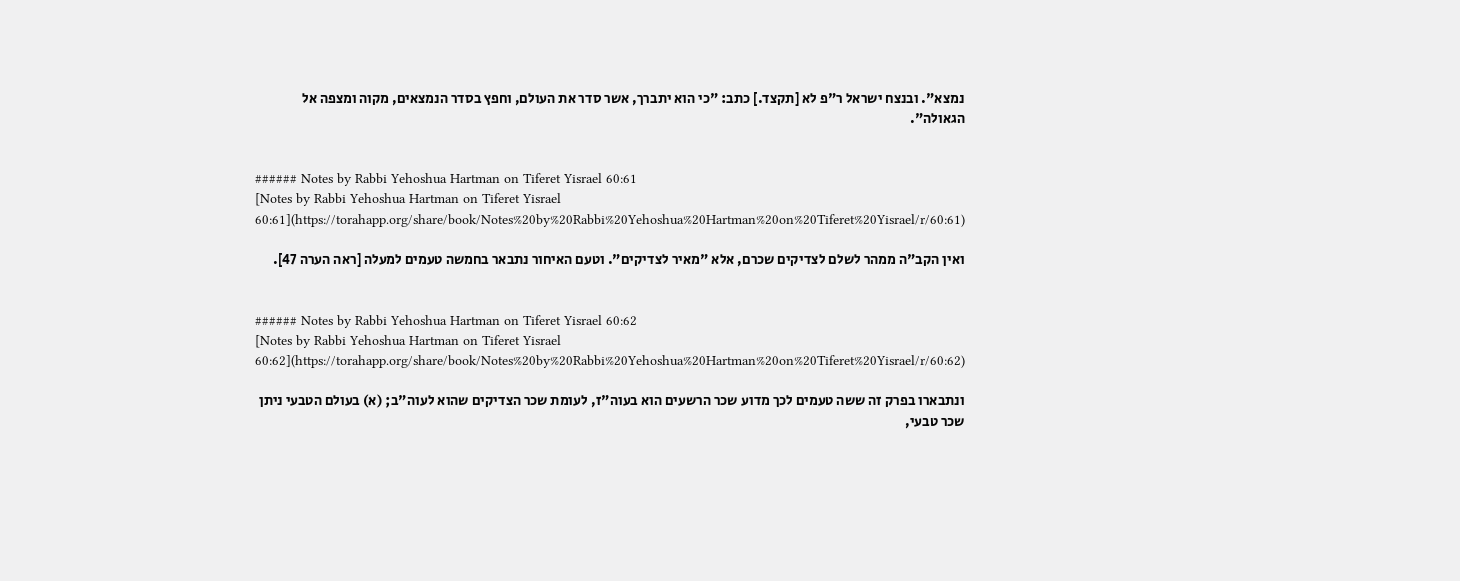נמצא". ובנצח ישראל ר"פ לא [תקצד.] כתב: "כי הוא יתברך, אשר סדר את העולם, וחפץ בסדר הנמצאים, מקוה ומצפה אל הגאולה".


###### Notes by Rabbi Yehoshua Hartman on Tiferet Yisrael 60:61
[Notes by Rabbi Yehoshua Hartman on Tiferet Yisrael 60:61](https://torahapp.org/share/book/Notes%20by%20Rabbi%20Yehoshua%20Hartman%20on%20Tiferet%20Yisrael/r/60:61)

ואין הקב"ה ממהר לשלם לצדיקים שכרם, אלא "מאיר לצדיקים". וטעם האיחור נתבאר בחמשה טעמים למעלה [ראה הערה 47].


###### Notes by Rabbi Yehoshua Hartman on Tiferet Yisrael 60:62
[Notes by Rabbi Yehoshua Hartman on Tiferet Yisrael 60:62](https://torahapp.org/share/book/Notes%20by%20Rabbi%20Yehoshua%20Hartman%20on%20Tiferet%20Yisrael/r/60:62)

ונתבארו בפרק זה ששה טעמים לכך מדוע שכר הרשעים הוא בעוה"ז, לעומת שכר הצדיקים שהוא לעוה"ב; (א) בעולם הטבעי ניתן שכר טבעי,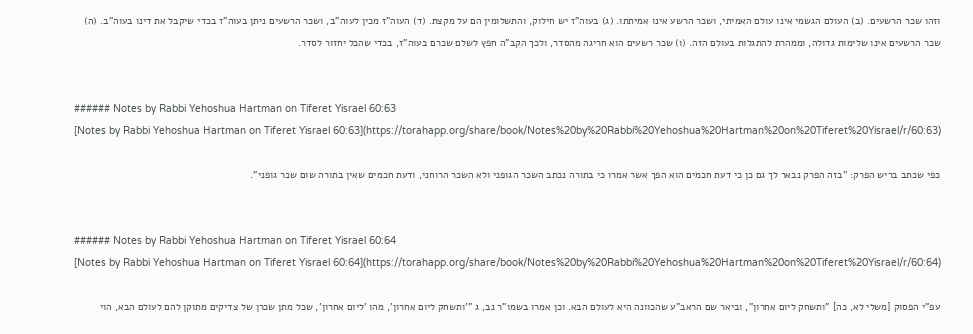וזהו שכר הרשעים. (ב) העולם הגשמי אינו עולם האמיתי, ושכר הרשע אינו אמיתתו. (ג) בעוה"ז יש חילוק, והתשלומין הם על מקצת. (ד) העוה"ז מכין לעוה"ב, ושכר הרשעים ניתן בעוה"ז בכדי שיקבל את דינו בעוה"ב. (ה) שכר הרשעים אינו שלימות גדולה, וממהרת להתגלות בעולם הזה. (ו) שכר רשעים הוא חריגה מהסדר, ולכך הקב"ה חפץ לשלם שכרם בעוה"ז, בכדי שהכל יחזור לסדר.


###### Notes by Rabbi Yehoshua Hartman on Tiferet Yisrael 60:63
[Notes by Rabbi Yehoshua Hartman on Tiferet Yisrael 60:63](https://torahapp.org/share/book/Notes%20by%20Rabbi%20Yehoshua%20Hartman%20on%20Tiferet%20Yisrael/r/60:63)

כפי שכתב בריש הפרק: "בזה הפרק נבאר לך גם כן כי דעת חכמים הוא הפך אשר אמרו כי בתורה נכתב השכר הגופני ולא השכר הרוחני, ודעת חכמים שאין בתורה שום שכר גופני".


###### Notes by Rabbi Yehoshua Hartman on Tiferet Yisrael 60:64
[Notes by Rabbi Yehoshua Hartman on Tiferet Yisrael 60:64](https://torahapp.org/share/book/Notes%20by%20Rabbi%20Yehoshua%20Hartman%20on%20Tiferet%20Yisrael/r/60:64)

עפ"י הפסוק [משלי לא, כה] "ותשחק ליום אחרון", וביאר שם הראב"ע שהכוונה היא לעולם הבא. וכן אמרו בשמו"ר נב, ג "'ותשחק ליום אחרון', מהו 'ליום אחרון', שכל מתן שכרן של צדיקים מתוקן להם לעולם הבא, הוי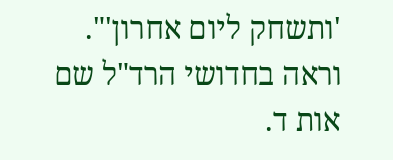'ותשחק ליום אחרון'". וראה בחדושי הרד"ל שם אות ד.